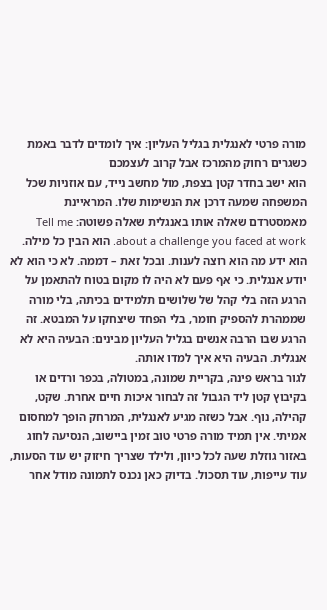מורה פרטי לאנגלית בגליל העליון: איך לומדים לדבר באמת כשגרים רחוק מהמרכז אבל קרוב לעצמכם
הוא ישב בחדר קטן בצפת, מול מחשב נייד, עם אוזניות שכל המשפחה שמעה דרכן את הנשימות שלו. המראיינת מאמסטרדם שאלה אותו באנגלית שאלה פשוטה: Tell me about a challenge you faced at work. הוא הבין כל מילה. הוא ידע מה הוא רוצה לענות. ובכל זאת – דממה. לא כי הוא לא יודע אנגלית. כי אף פעם לא היה לו מקום בטוח להתאמן על הרגע הזה בלי קהל של שלושים תלמידים בכיתה, בלי מורה שממהרת להספיק חומר, בלי הפחד שיצחקו על המבטא. זה הרגע שבו הרבה אנשים בגליל העליון מבינים: הבעיה היא לא אנגלית. הבעיה היא איך למדו אותה.
לגור בראש פינה, בקריית שמונה, במטולה, בכפר ורדים או בקיבוץ קטן ליד הגבול זה לבחור איכות חיים אחרת. שקט, קהילה, נוף. אבל כשזה מגיע לאנגלית, המרחק הופך למחסום אמיתי. אין תמיד מורה פרטי טוב זמין ביישוב, הנסיעה לחוג באזור גוזלת שעה לכל כיוון, ולילד שצריך חיזוק יש עוד הסעות, עוד עייפות, עוד תסכול. בדיוק כאן נכנס לתמונה מודל אחר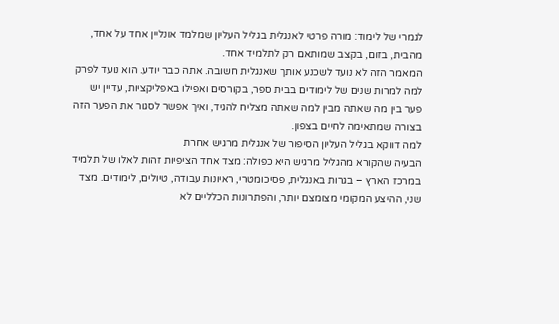לגמרי של לימוד: מורה פרטי לאנגלית בגליל העליון שמלמד אונליין אחד על אחד, מהבית, בזום, בקצב שמותאם רק לתלמיד אחד.
המאמר הזה לא נועד לשכנע אותך שאנגלית חשובה. אתה כבר יודע. הוא נועד לפרק למה למרות שנים של לימודים בבית ספר, בקורסים ואפילו באפליקציות, עדיין יש פער בין מה שאתה מבין למה שאתה מצליח להגיד, ואיך אפשר לסגור את הפער הזה בצורה שמתאימה לחיים בצפון.
למה דווקא בגליל העליון הסיפור של אנגלית מרגיש אחרת
הבעיה שהקורא מהגליל מרגיש היא כפולה: מצד אחד הציפיות זהות לאלו של תלמיד במרכז הארץ – בגרות באנגלית, פסיכומטרי, ראיונות עבודה, טיולים, לימודים. מצד שני, ההיצע המקומי מצומצם יותר, והפתרונות הכלליים לא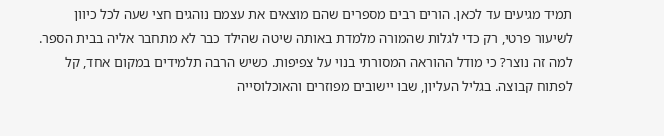תמיד מגיעים עד לכאן. הורים רבים מספרים שהם מוצאים את עצמם נוהגים חצי שעה לכל כיוון לשיעור פרטי, רק כדי לגלות שהמורה מלמדת באותה שיטה שהילד כבר לא מתחבר אליה בבית הספר.
למה זה נוצר? כי מודל ההוראה המסורתי בנוי על צפיפות. כשיש הרבה תלמידים במקום אחד, קל לפתוח קבוצה. בגליל העליון, שבו יישובים מפוזרים והאוכלוסייה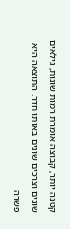קטנה יותר, קבוצה אומרת רמות שונות, גילאים שונים וצרכים שונים באותו חדר. התוצאה היא פשרה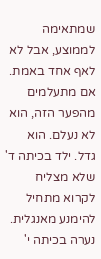שמתאימה לממוצע, אבל לא לאף אחד באמת.
אם מתעלמים מהפער הזה, הוא לא נעלם. הוא גדל. ילד בכיתה ד' שלא מצליח לקרוא מתחיל להימנע מאנגלית. נערה בכיתה י'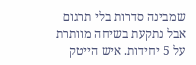שמבינה סדרות בלי תרגום אבל נתקעת בשיחה מוותרת על 5 יחידות. איש הייטק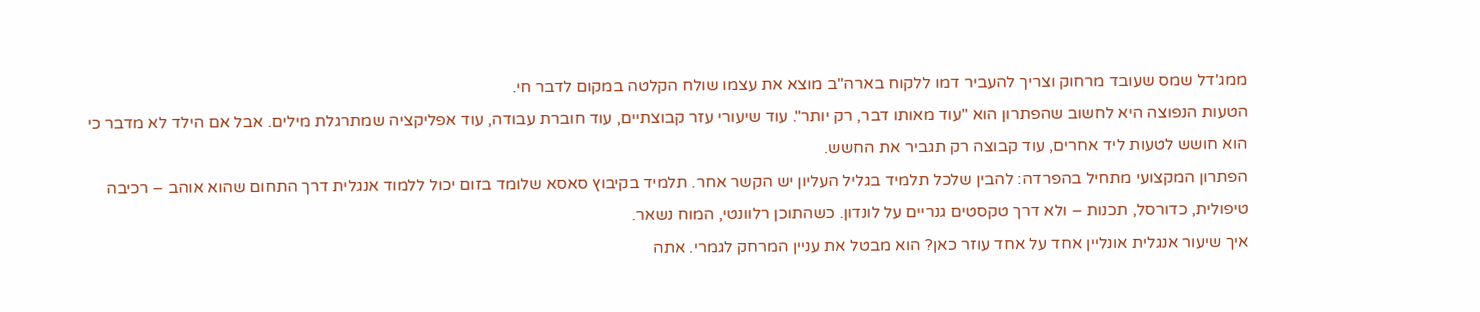ממג'דל שמס שעובד מרחוק וצריך להעביר דמו ללקוח בארה"ב מוצא את עצמו שולח הקלטה במקום לדבר חי.
הטעות הנפוצה היא לחשוב שהפתרון הוא "עוד מאותו דבר, רק יותר". עוד שיעורי עזר קבוצתיים, עוד חוברת עבודה, עוד אפליקציה שמתרגלת מילים. אבל אם הילד לא מדבר כי הוא חושש לטעות ליד אחרים, עוד קבוצה רק תגביר את החשש.
הפתרון המקצועי מתחיל בהפרדה: להבין שלכל תלמיד בגליל העליון יש הקשר אחר. תלמיד בקיבוץ סאסא שלומד בזום יכול ללמוד אנגלית דרך התחום שהוא אוהב – רכיבה טיפולית, כדורסל, תכנות – ולא דרך טקסטים גנריים על לונדון. כשהתוכן רלוונטי, המוח נשאר.
איך שיעור אנגלית אונליין אחד על אחד עוזר כאן? הוא מבטל את עניין המרחק לגמרי. אתה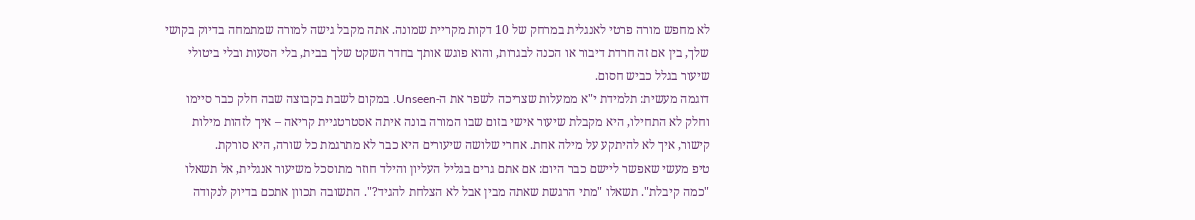לא מחפש מורה פרטי לאנגלית במרחק של 10 דקות מקריית שמונה. אתה מקבל גישה למורה שמתמחה בדיוק בקושי שלך, בין אם זה חרדת דיבור או הכנה לבגרות, והוא פוגש אותך בחדר השקט שלך בבית, בלי הסעות ובלי ביטולי שיעור בגלל כביש חסום.
דוגמה מעשית: תלמידת י"א ממעלות שצריכה לשפר את ה-Unseen. במקום לשבת בקבוצה שבה חלק כבר סיימו וחלק לא התחילו, היא מקבלת שיעור אישי בזום שבו המורה בונה איתה אסטרטגיית קריאה – איך לזהות מילות קישור, איך לא להיתקע על מילה אחת. אחרי שלושה שיעורים היא כבר לא מתרגמת כל שורה, היא סורקת.
טיפ מעשי שאפשר ליישם כבר היום: אם אתם גרים בגליל העליון והילד חוזר מתוסכל משיעור אנגלית, אל תשאלו "כמה קיבלת". תשאלו "מתי הרגשת שאתה מבין אבל לא הצלחת להגיד?". התשובה תכוון אתכם בדיוק לנקודה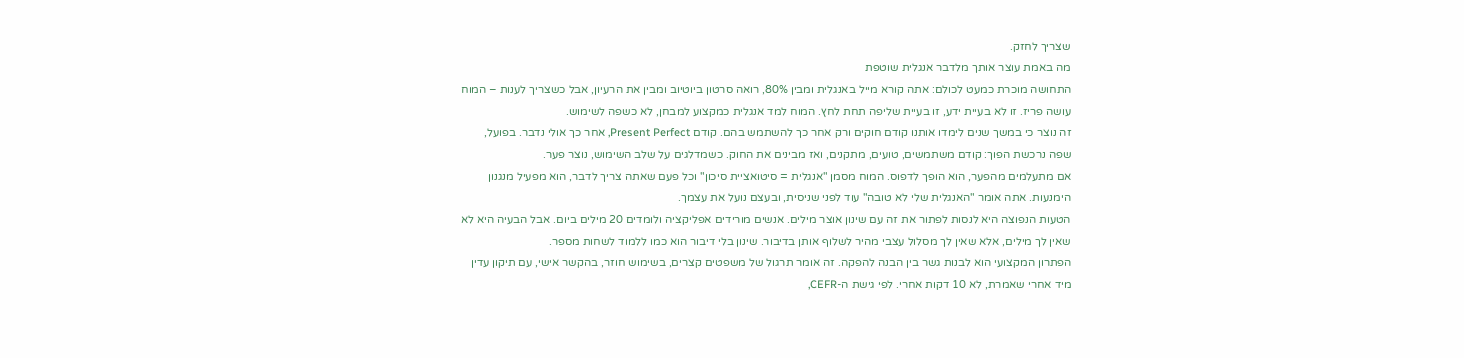שצריך לחזק.
מה באמת עוצר אותך מלדבר אנגלית שוטפת
התחושה מוכרת כמעט לכולם: אתה קורא מייל באנגלית ומבין 80%, רואה סרטון ביוטיוב ומבין את הרעיון, אבל כשצריך לענות – המוח עושה פריז. זו לא בעיית ידע, זו בעיית שליפה תחת לחץ. המוח למד אנגלית כמקצוע למבחן, לא כשפה לשימוש.
זה נוצר כי במשך שנים לימדו אותנו קודם חוקים ורק אחר כך להשתמש בהם. קודם Present Perfect, אחר כך אולי נדבר. בפועל, שפה נרכשת הפוך: קודם משתמשים, טועים, מתקנים, ואז מבינים את החוק. כשמדלגים על שלב השימוש, נוצר פער.
אם מתעלמים מהפער, הוא הופך לדפוס. המוח מסמן "אנגלית = סיטואציית סיכון" וכל פעם שאתה צריך לדבר, הוא מפעיל מנגנון הימנעות. אתה אומר "האנגלית שלי לא טובה" עוד לפני שניסית, ובעצם נועל את עצמך.
הטעות הנפוצה היא לנסות לפתור את זה עם שינון אוצר מילים. אנשים מורידים אפליקציה ולומדים 20 מילים ביום. אבל הבעיה היא לא שאין לך מילים, אלא שאין לך מסלול עצבי מהיר לשלוף אותן בדיבור. שינון בלי דיבור הוא כמו ללמוד לשחות מספר.
הפתרון המקצועי הוא לבנות גשר בין הבנה להפקה. זה אומר תרגול של משפטים קצרים, בשימוש חוזר, בהקשר אישי, עם תיקון עדין מיד אחרי שאמרת, לא 10 דקות אחרי. לפי גישת ה-CEFR,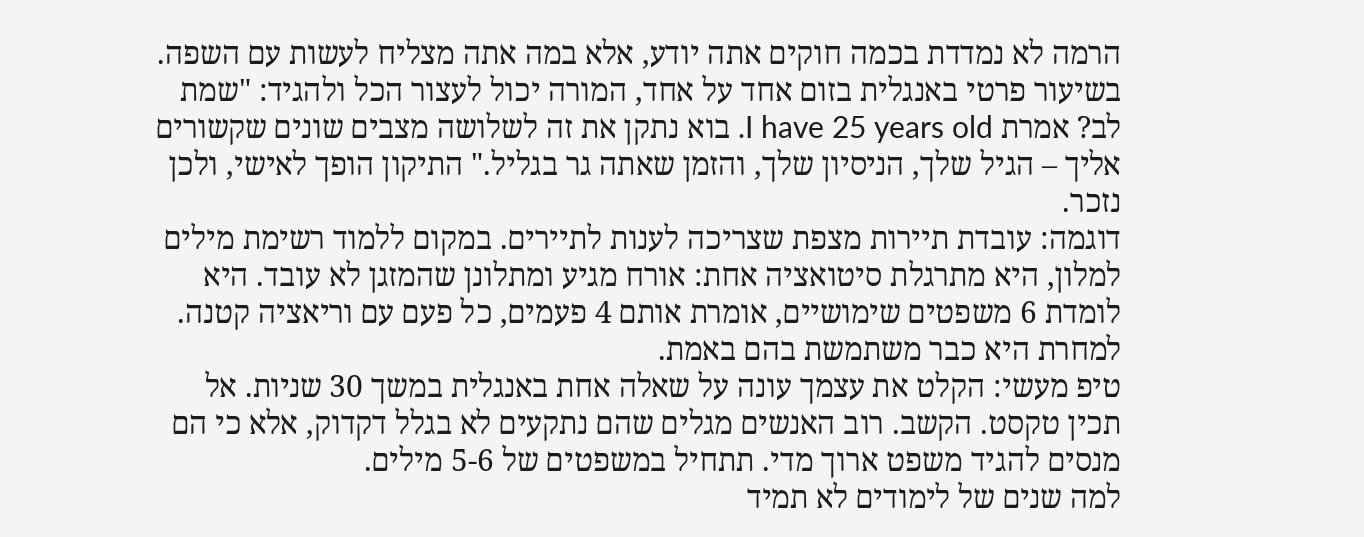הרמה לא נמדדת בכמה חוקים אתה יודע, אלא במה אתה מצליח לעשות עם השפה.
בשיעור פרטי באנגלית בזום אחד על אחד, המורה יכול לעצור הכל ולהגיד: "שמת לב? אמרת I have 25 years old. בוא נתקן את זה לשלושה מצבים שונים שקשורים אליך – הגיל שלך, הניסיון שלך, והזמן שאתה גר בגליל." התיקון הופך לאישי, ולכן נזכר.
דוגמה: עובדת תיירות מצפת שצריכה לענות לתיירים. במקום ללמוד רשימת מילים למלון, היא מתרגלת סיטואציה אחת: אורח מגיע ומתלונן שהמזגן לא עובד. היא לומדת 6 משפטים שימושיים, אומרת אותם 4 פעמים, כל פעם עם וריאציה קטנה. למחרת היא כבר משתמשת בהם באמת.
טיפ מעשי: הקלט את עצמך עונה על שאלה אחת באנגלית במשך 30 שניות. אל תכין טקסט. הקשב. רוב האנשים מגלים שהם נתקעים לא בגלל דקדוק, אלא כי הם מנסים להגיד משפט ארוך מדי. תתחיל במשפטים של 5-6 מילים.
למה שנים של לימודים לא תמיד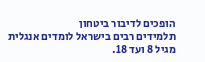הופכים לדיבור ביטחון
תלמידים רבים בישראל לומדים אנגלית מגיל 8 ועד 18.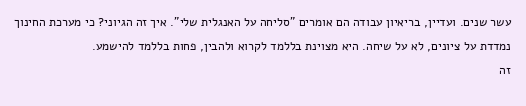עשר שנים. ועדיין, בריאיון עבודה הם אומרים "סליחה על האנגלית שלי". איך זה הגיוני? כי מערכת החינוך נמדדת על ציונים, לא על שיחה. היא מצוינת בללמד לקרוא ולהבין, פחות בללמד להישמע.
זה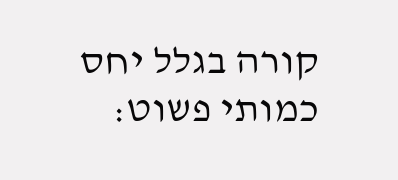קורה בגלל יחס כמותי פשוט: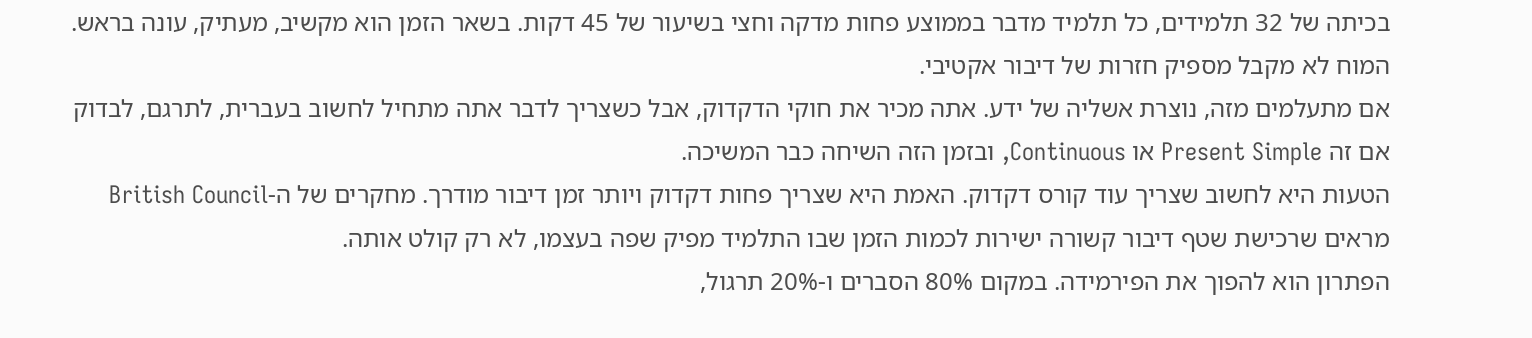בכיתה של 32 תלמידים, כל תלמיד מדבר בממוצע פחות מדקה וחצי בשיעור של 45 דקות. בשאר הזמן הוא מקשיב, מעתיק, עונה בראש. המוח לא מקבל מספיק חזרות של דיבור אקטיבי.
אם מתעלמים מזה, נוצרת אשליה של ידע. אתה מכיר את חוקי הדקדוק, אבל כשצריך לדבר אתה מתחיל לחשוב בעברית, לתרגם, לבדוק אם זה Present Simple או Continuous, ובזמן הזה השיחה כבר המשיכה.
הטעות היא לחשוב שצריך עוד קורס דקדוק. האמת היא שצריך פחות דקדוק ויותר זמן דיבור מודרך. מחקרים של ה-British Council מראים שרכישת שטף דיבור קשורה ישירות לכמות הזמן שבו התלמיד מפיק שפה בעצמו, לא רק קולט אותה.
הפתרון הוא להפוך את הפירמידה. במקום 80% הסברים ו-20% תרגול,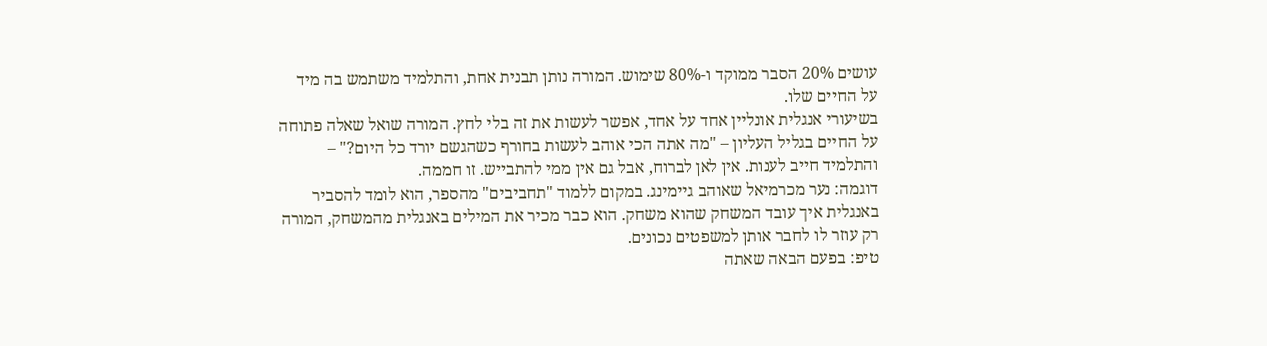עושים 20% הסבר ממוקד ו-80% שימוש. המורה נותן תבנית אחת, והתלמיד משתמש בה מיד על החיים שלו.
בשיעורי אנגלית אונליין אחד על אחד, אפשר לעשות את זה בלי לחץ. המורה שואל שאלה פתוחה על החיים בגליל העליון – "מה אתה הכי אוהב לעשות בחורף כשהגשם יורד כל היום?" – והתלמיד חייב לענות. אין לאן לברוח, אבל גם אין ממי להתבייש. זו חממה.
דוגמה: נער מכרמיאל שאוהב גיימינג. במקום ללמוד "תחביבים" מהספר, הוא לומד להסביר באנגלית איך עובד המשחק שהוא משחק. הוא כבר מכיר את המילים באנגלית מהמשחק, המורה רק עוזר לו לחבר אותן למשפטים נכונים.
טיפ: בפעם הבאה שאתה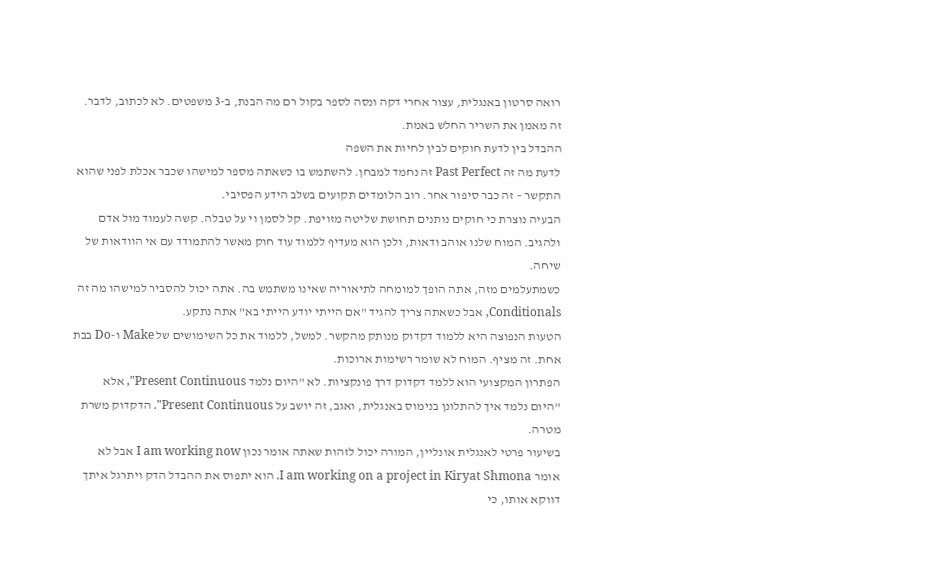רואה סרטון באנגלית, עצור אחרי דקה ונסה לספר בקול רם מה הבנת, ב-3 משפטים. לא לכתוב, לדבר. זה מאמן את השריר החלש באמת.
ההבדל בין לדעת חוקים לבין לחיות את השפה
לדעת מה זה Past Perfect זה נחמד למבחן. להשתמש בו כשאתה מספר למישהו שכבר אכלת לפני שהוא התקשר – זה כבר סיפור אחר. רוב הלומדים תקועים בשלב הידע הפסיבי.
הבעיה נוצרת כי חוקים נותנים תחושת שליטה מזויפת. קל לסמן וי על טבלה. קשה לעמוד מול אדם ולהגיב. המוח שלנו אוהב ודאות, ולכן הוא מעדיף ללמוד עוד חוק מאשר להתמודד עם אי הוודאות של שיחה.
כשמתעלמים מזה, אתה הופך למומחה לתיאוריה שאינו משתמש בה. אתה יכול להסביר למישהו מה זה Conditionals, אבל כשאתה צריך להגיד "אם הייתי יודע הייתי בא" אתה נתקע.
הטעות הנפוצה היא ללמוד דקדוק מנותק מהקשר. למשל, ללמוד את כל השימושים של Make ו-Do בבת אחת. זה מציף. המוח לא שומר רשימות ארוכות.
הפתרון המקצועי הוא ללמד דקדוק דרך פונקציות. לא "היום נלמד Present Continuous", אלא "היום נלמד איך להתלונן בנימוס באנגלית, ואגב, זה יושב על Present Continuous". הדקדוק משרת מטרה.
בשיעור פרטי לאנגלית אונליין, המורה יכול לזהות שאתה אומר נכון I am working now אבל לא אומר I am working on a project in Kiryat Shmona. הוא יתפוס את ההבדל הדק ויתרגל איתך דווקא אותו, כי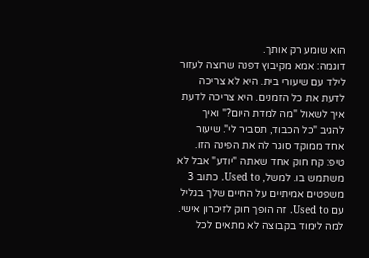הוא שומע רק אותך.
דוגמה: אמא מקיבוץ דפנה שרוצה לעזור לילד עם שיעורי בית. היא לא צריכה לדעת את כל הזמנים. היא צריכה לדעת איך לשאול "מה למדת היום?" ואיך להגיב "כל הכבוד, תסביר לי". שיעור אחד ממוקד סוגר לה את הפינה הזו.
טיפ: קח חוק אחד שאתה "יודע" אבל לא משתמש בו. למשל, Used to. כתוב 3 משפטים אמיתיים על החיים שלך בגליל עם Used to. זה הופך חוק לזיכרון אישי.
למה לימוד בקבוצה לא מתאים לכל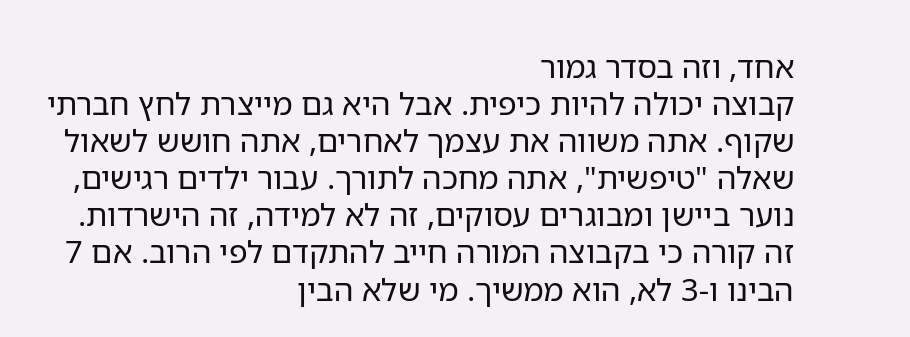אחד, וזה בסדר גמור
קבוצה יכולה להיות כיפית. אבל היא גם מייצרת לחץ חברתי שקוף. אתה משווה את עצמך לאחרים, אתה חושש לשאול שאלה "טיפשית", אתה מחכה לתורך. עבור ילדים רגישים, נוער ביישן ומבוגרים עסוקים, זה לא למידה, זה הישרדות.
זה קורה כי בקבוצה המורה חייב להתקדם לפי הרוב. אם 7 הבינו ו-3 לא, הוא ממשיך. מי שלא הבין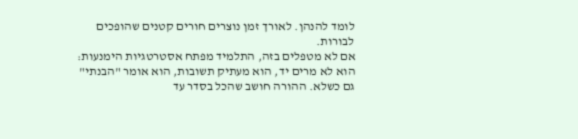לומד להנהן. לאורך זמן נוצרים חורים קטנים שהופכים לבורות.
אם לא מטפלים בזה, התלמיד מפתח אסטרטגיות הימנעות: הוא לא מרים יד, הוא מעתיק תשובות, הוא אומר "הבנתי" גם כשלא. ההורה חושב שהכל בסדר עד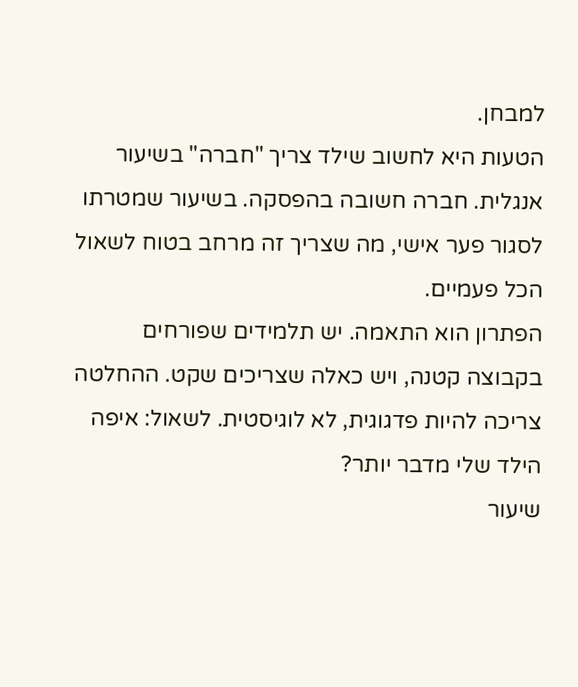למבחן.
הטעות היא לחשוב שילד צריך "חברה" בשיעור אנגלית. חברה חשובה בהפסקה. בשיעור שמטרתו לסגור פער אישי, מה שצריך זה מרחב בטוח לשאול הכל פעמיים.
הפתרון הוא התאמה. יש תלמידים שפורחים בקבוצה קטנה, ויש כאלה שצריכים שקט. ההחלטה צריכה להיות פדגוגית, לא לוגיסטית. לשאול: איפה הילד שלי מדבר יותר?
שיעור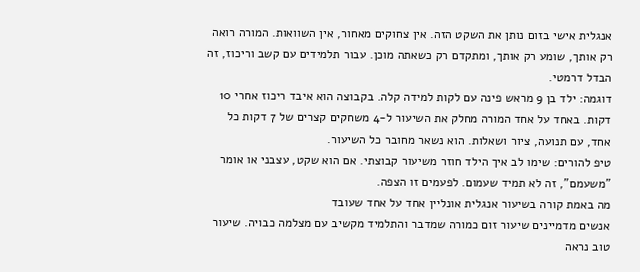אנגלית אישי בזום נותן את השקט הזה. אין צחוקים מאחור, אין השוואות. המורה רואה רק אותך, שומע רק אותך, ומתקדם רק כשאתה מוכן. עבור תלמידים עם קשב וריכוז, זה הבדל דרמטי.
דוגמה: ילד בן 9 מראש פינה עם לקות למידה קלה. בקבוצה הוא איבד ריכוז אחרי 10 דקות. באחד על אחד המורה מחלק את השיעור ל-4 משחקים קצרים של 7 דקות כל אחד, עם תנועה, ציור ושאלות. הוא נשאר מחובר כל השיעור.
טיפ להורים: שימו לב איך הילד חוזר משיעור קבוצתי. אם הוא שקט, עצבני או אומר "משעמם", זה לא תמיד שעמום. לפעמים זו הצפה.
מה באמת קורה בשיעור אנגלית אונליין אחד על אחד שעובד
אנשים מדמיינים שיעור זום כמורה שמדבר והתלמיד מקשיב עם מצלמה כבויה. שיעור טוב נראה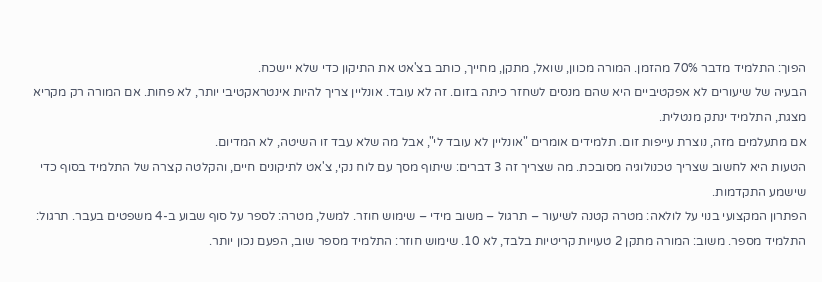הפוך: התלמיד מדבר 70% מהזמן. המורה מכוון, שואל, מתקן, מחייך, כותב בצ'אט את התיקון כדי שלא יישכח.
הבעיה של שיעורים לא אפקטיביים היא שהם מנסים לשחזר כיתה בזום. זה לא עובד. אונליין צריך להיות אינטראקטיבי יותר, לא פחות. אם המורה רק מקריא מצגת, התלמיד ינתק מנטלית.
אם מתעלמים מזה, נוצרת עייפות זום. תלמידים אומרים "אונליין לא עובד לי", אבל מה שלא עבד זו השיטה, לא המדיום.
הטעות היא לחשוב שצריך טכנולוגיה מסובכת. מה שצריך זה 3 דברים: שיתוף מסך עם לוח נקי, צ'אט לתיקונים חיים, והקלטה קצרה של התלמיד בסוף כדי שישמע התקדמות.
הפתרון המקצועי בנוי על לולאה: מטרה קטנה לשיעור – תרגול – משוב מידי – שימוש חוזר. למשל, מטרה: לספר על סוף שבוע ב-4 משפטים בעבר. תרגול: התלמיד מספר. משוב: המורה מתקן 2 טעויות קריטיות בלבד, לא 10. שימוש חוזר: התלמיד מספר שוב, הפעם נכון יותר.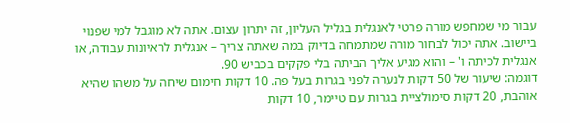עבור מי שמחפש מורה פרטי לאנגלית בגליל העליון, זה יתרון עצום. אתה לא מוגבל למי שפנוי ביישוב. אתה יכול לבחור מורה שמתמחה בדיוק במה שאתה צריך – אנגלית לראיונות עבודה, או אנגלית לכיתה ו' – והוא מגיע אליך הביתה בלי פקקים בכביש 90.
דוגמה: שיעור של 50 דקות לנערה לפני בגרות בעל פה. 10 דקות חימום שיחה על משהו שהיא אוהבת, 20 דקות סימולציית בגרות עם טיימר, 10 דקות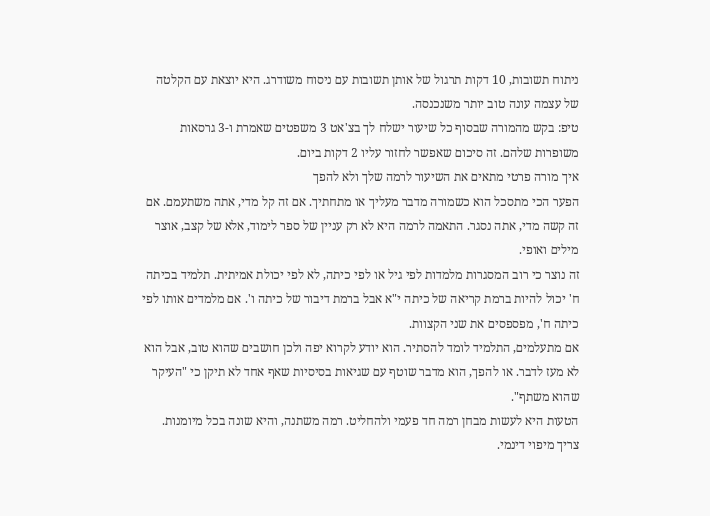ניתוח תשובות, 10 דקות תרגול של אותן תשובות עם ניסוח משודרג. היא יוצאת עם הקלטה של עצמה עונה טוב יותר משנכנסה.
טיפ: בקש מהמורה שבסוף כל שיעור ישלח לך בצ'אט 3 משפטים שאמרת ו-3 גרסאות משופרות שלהם. זה סיכום שאפשר לחזור עליו 2 דקות ביום.
איך מורה פרטי מתאים את השיעור לרמה שלך ולא להפך
הפער הכי מתסכל הוא כשמורה מדבר מעליך או מתחתיך. אם זה קל מדי, אתה משתעמם. אם זה קשה מדי, אתה נסגר. התאמה לרמה היא לא רק עניין של ספר לימוד, אלא של קצב, אוצר מילים ואופי.
זה נוצר כי רוב המסגרות מלמדות לפי גיל או לפי כיתה, לא לפי יכולת אמיתית. תלמיד בכיתה ח' יכול להיות ברמת קריאה של כיתה י"א אבל ברמת דיבור של כיתה ו'. אם מלמדים אותו לפי כיתה ח', מפספסים את שני הקצוות.
אם מתעלמים, התלמיד לומד להסתיר. הוא יודע לקרוא יפה ולכן חושבים שהוא טוב, אבל הוא לא מעז לדבר. או להפך, הוא מדבר שוטף עם שגיאות בסיסיות שאף אחד לא תיקן כי "העיקר שהוא משתף".
הטעות היא לעשות מבחן רמה חד פעמי ולהחליט. רמה משתנה, והיא שונה בכל מיומנות. צריך מיפוי דינמי.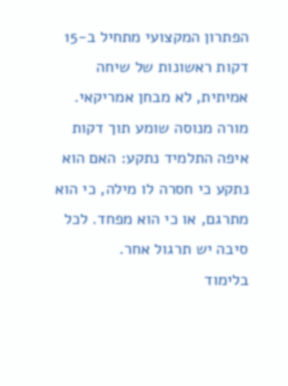הפתרון המקצועי מתחיל ב-15 דקות ראשונות של שיחה אמיתית, לא מבחן אמריקאי. מורה מנוסה שומע תוך דקות איפה התלמיד נתקע: האם הוא נתקע כי חסרה לו מילה, כי הוא מתרגם, או כי הוא מפחד. לכל סיבה יש תרגול אחר.
בלימוד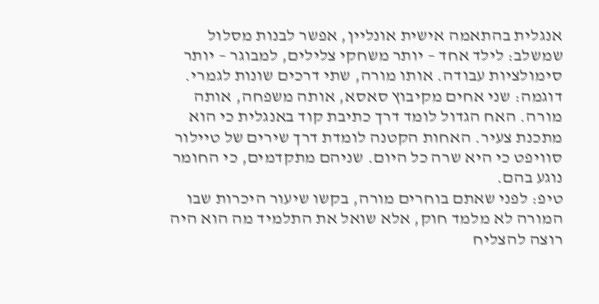אנגלית בהתאמה אישית אונליין, אפשר לבנות מסלול שמשלב: לילד אחד – יותר משחקי צלילים, למבוגר – יותר סימולציות עבודה. אותו מורה, שתי דרכים שונות לגמרי.
דוגמה: שני אחים מקיבוץ סאסא, אותה משפחה, אותה מורה. האח הגדול לומד דרך כתיבת קוד באנגלית כי הוא מתכנת צעיר. האחות הקטנה לומדת דרך שירים של טיילור סוויפט כי היא שרה כל היום. שניהם מתקדמים, כי החומר נוגע בהם.
טיפ: לפני שאתם בוחרים מורה, בקשו שיעור היכרות שבו המורה לא מלמד חוק, אלא שואל את התלמיד מה הוא היה רוצה להצליח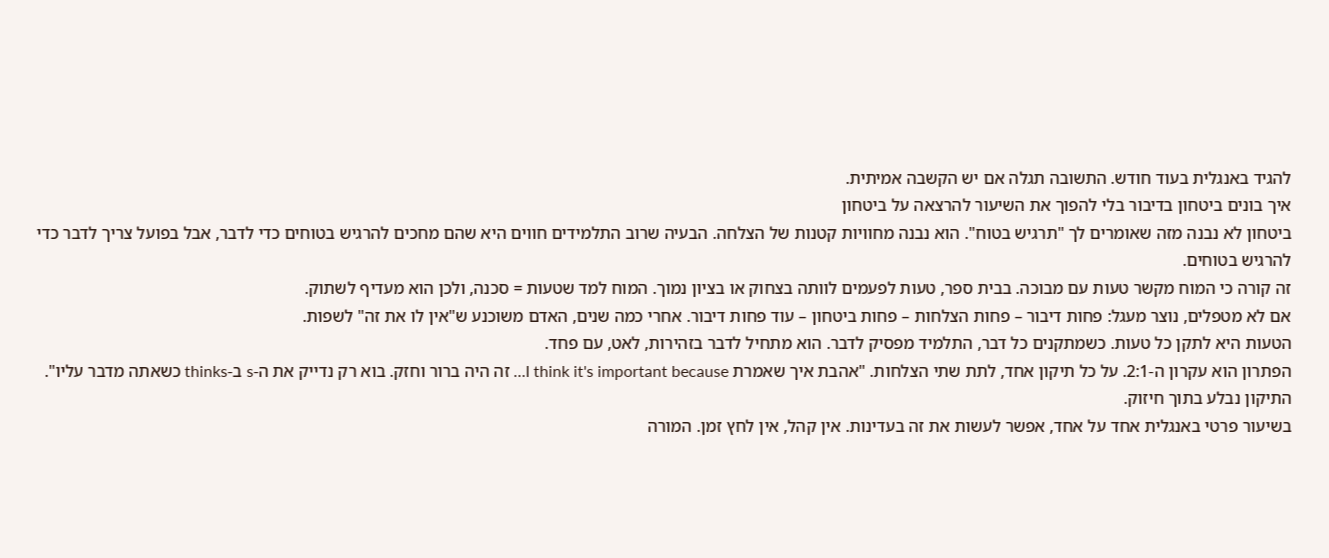להגיד באנגלית בעוד חודש. התשובה תגלה אם יש הקשבה אמיתית.
איך בונים ביטחון בדיבור בלי להפוך את השיעור להרצאה על ביטחון
ביטחון לא נבנה מזה שאומרים לך "תרגיש בטוח". הוא נבנה מחוויות קטנות של הצלחה. הבעיה שרוב התלמידים חווים היא שהם מחכים להרגיש בטוחים כדי לדבר, אבל בפועל צריך לדבר כדי להרגיש בטוחים.
זה קורה כי המוח מקשר טעות עם מבוכה. בבית ספר, טעות לפעמים לוותה בצחוק או בציון נמוך. המוח למד שטעות = סכנה, ולכן הוא מעדיף לשתוק.
אם לא מטפלים, נוצר מעגל: פחות דיבור – פחות הצלחות – פחות ביטחון – עוד פחות דיבור. אחרי כמה שנים, האדם משוכנע ש"אין לו את זה" לשפות.
הטעות היא לתקן כל טעות. כשמתקנים כל דבר, התלמיד מפסיק לדבר. הוא מתחיל לדבר בזהירות, לאט, עם פחד.
הפתרון הוא עקרון ה-2:1. על כל תיקון אחד, לתת שתי הצלחות. "אהבת איך שאמרת I think it's important because… זה היה ברור וחזק. בוא רק נדייק את ה-s ב-thinks כשאתה מדבר עליו". התיקון נבלע בתוך חיזוק.
בשיעור פרטי באנגלית אחד על אחד, אפשר לעשות את זה בעדינות. אין קהל, אין לחץ זמן. המורה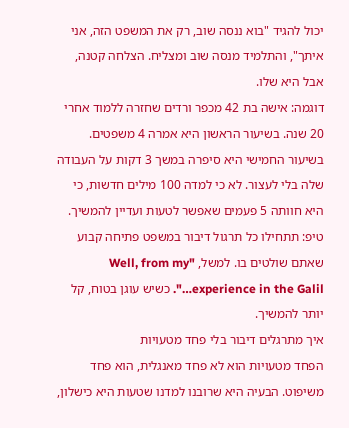יכול להגיד "בוא ננסה שוב, רק את המשפט הזה, אני איתך", והתלמיד מנסה שוב ומצליח. הצלחה קטנה, אבל היא שלו.
דוגמה: אישה בת 42 מכפר ורדים שחזרה ללמוד אחרי 20 שנה. בשיעור הראשון היא אמרה 4 משפטים. בשיעור החמישי היא סיפרה במשך 3 דקות על העבודה שלה בלי לעצור. לא כי למדה 100 מילים חדשות, כי היא חוותה 5 פעמים שאפשר לטעות ועדיין להמשיך.
טיפ: תתחילו כל תרגול דיבור במשפט פתיחה קבוע שאתם שולטים בו. למשל, "Well, from my experience in the Galil…". כשיש עוגן בטוח, קל יותר להמשיך.
איך מתרגלים דיבור בלי פחד מטעויות
הפחד מטעויות הוא לא פחד מאנגלית, הוא פחד משיפוט. הבעיה היא שרובנו למדנו שטעות היא כישלון,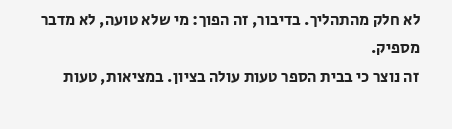לא חלק מהתהליך. בדיבור, זה הפוך: מי שלא טועה, לא מדבר מספיק.
זה נוצר כי בבית הספר טעות עולה בציון. במציאות, טעות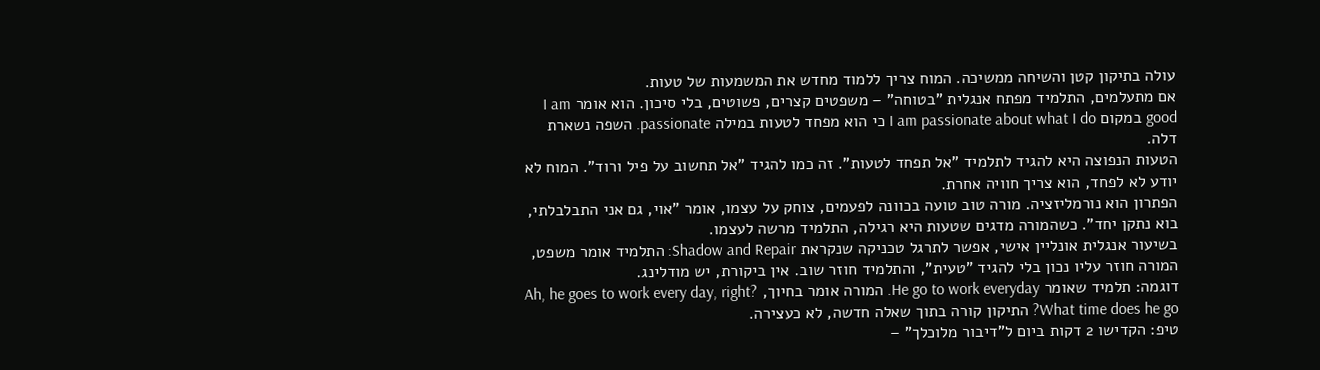עולה בתיקון קטן והשיחה ממשיכה. המוח צריך ללמוד מחדש את המשמעות של טעות.
אם מתעלמים, התלמיד מפתח אנגלית "בטוחה" – משפטים קצרים, פשוטים, בלי סיכון. הוא אומר I am good במקום I am passionate about what I do כי הוא מפחד לטעות במילה passionate. השפה נשארת דלה.
הטעות הנפוצה היא להגיד לתלמיד "אל תפחד לטעות". זה כמו להגיד "אל תחשוב על פיל ורוד". המוח לא יודע לא לפחד, הוא צריך חוויה אחרת.
הפתרון הוא נורמליזציה. מורה טוב טועה בכוונה לפעמים, צוחק על עצמו, אומר "אוי, גם אני התבלבלתי, בוא נתקן יחד". כשהמורה מדגים שטעות היא רגילה, התלמיד מרשה לעצמו.
בשיעור אנגלית אונליין אישי, אפשר לתרגל טכניקה שנקראת Shadow and Repair: התלמיד אומר משפט, המורה חוזר עליו נכון בלי להגיד "טעית", והתלמיד חוזר שוב. אין ביקורת, יש מודלינג.
דוגמה: תלמיד שאומר He go to work everyday. המורה אומר בחיוך, Ah, he goes to work every day, right? What time does he go? התיקון קורה בתוך שאלה חדשה, לא כעצירה.
טיפ: הקדישו 2 דקות ביום ל"דיבור מלוכלך" –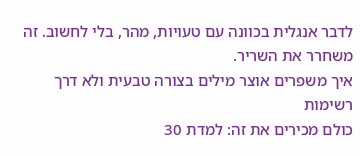לדבר אנגלית בכוונה עם טעויות, מהר, בלי לחשוב. זה משחרר את השריר.
איך משפרים אוצר מילים בצורה טבעית ולא דרך רשימות
כולם מכירים את זה: למדת 30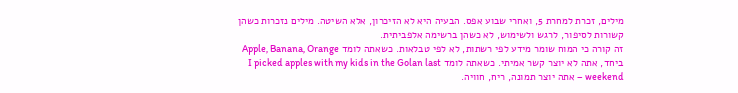מילים, זכרת למחרת 5, ואחרי שבוע אפס. הבעיה היא לא הזיכרון, אלא השיטה. מילים נזכרות כשהן קשורות לסיפור, לרגש ולשימוש, לא כשהן ברשימה אלפביתית.
זה קורה כי המוח שומר מידע לפי רשתות, לא לפי טבלאות. כשאתה לומד Apple, Banana, Orange ביחד, אתה לא יוצר קשר אמיתי. כשאתה לומד I picked apples with my kids in the Golan last weekend – אתה יוצר תמונה, ריח, חוויה.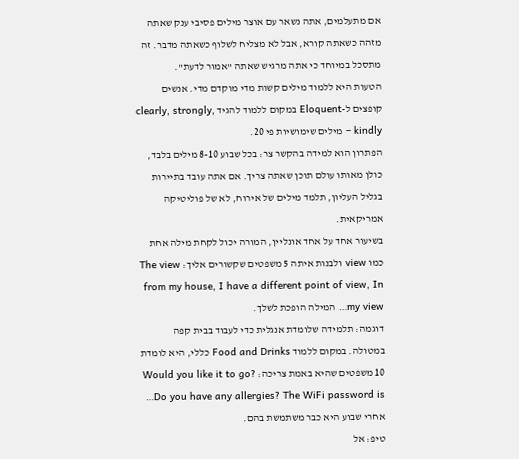אם מתעלמים, אתה נשאר עם אוצר מילים פסיבי ענק שאתה מזהה כשאתה קורא, אבל לא מצליח לשלוף כשאתה מדבר. זה מתסכל במיוחד כי אתה מרגיש שאתה "אמור לדעת".
הטעות היא ללמוד מילים קשות מדי מוקדם מדי. אנשים קופצים ל-Eloquent במקום ללמוד להגיד clearly, strongly, kindly – מילים שימושיות פי 20.
הפתרון הוא למידה בהקשר צר: בכל שבוע 8-10 מילים בלבד, כולן מאותו עולם תוכן שאתה צריך. אם אתה עובד בתיירות בגליל העליון, תלמד מילים של אירוח, לא של פוליטיקה אמריקאית.
בשיעור אחד על אחד אונליין, המורה יכול לקחת מילה אחת כמו view ולבנות איתה 5 משפטים שקשורים אליך: The view from my house, I have a different point of view, In my view… המילה הופכת לשלך.
דוגמה: תלמידה שלומדת אנגלית כדי לעבוד בבית קפה במטולה. במקום ללמוד Food and Drinks כללי, היא לומדת 10 משפטים שהיא באמת צריכה: Would you like it to go? Do you have any allergies? The WiFi password is… אחרי שבוע היא כבר משתמשת בהם.
טיפ: אל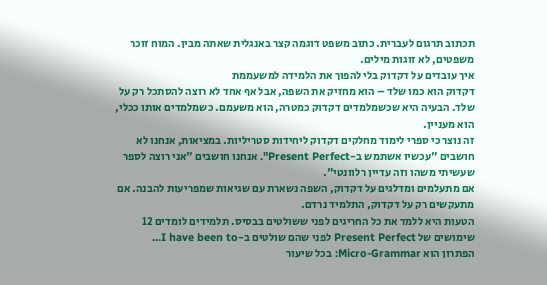תכתוב תרגום לעברית. כתוב משפט דוגמה קצר באנגלית שאתה מבין. המוח זוכר משפטים, לא זוגות מילים.
איך עובדים על דקדוק בלי להפוך את הלמידה למשעממת
דקדוק הוא כמו שלד – הוא מחזיק את השפה, אבל אף אחד לא רוצה להסתכל רק על שלד. הבעיה היא שכשמלמדים דקדוק כמטרה, הוא משעמם. כשמלמדים אותו ככלי, הוא מעניין.
זה נוצר כי ספרי לימוד מחלקים דקדוק ליחידות סטריליות. במציאות, אנחנו לא חושבים "עכשיו אשתמש ב-Present Perfect". אנחנו חושבים "אני רוצה לספר שעשיתי משהו וזה עדיין רלוונטי".
אם מתעלמים ומדלגים על דקדוק, השפה נשארת עם שגיאות שמפריעות להבנה. אם מתעקשים רק על דקדוק, התלמיד נרדם.
הטעות היא ללמד את כל החריגים לפני ששולטים בבסיס. תלמידים לומדים 12 שימושים של Present Perfect לפני שהם שולטים ב-I have been to…
הפתרון הוא Micro-Grammar: בכל שיעור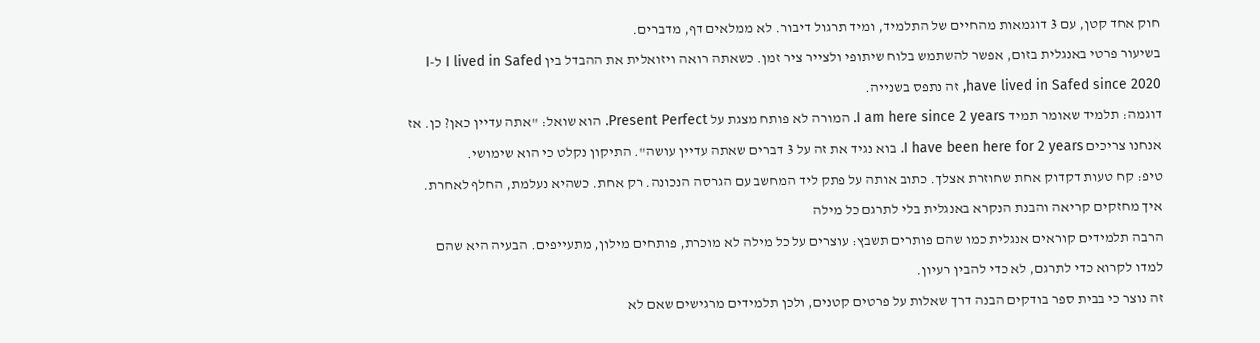חוק אחד קטן, עם 3 דוגמאות מהחיים של התלמיד, ומיד תרגול דיבור. לא ממלאים דף, מדברים.
בשיעור פרטי באנגלית בזום, אפשר להשתמש בלוח שיתופי ולצייר ציר זמן. כשאתה רואה ויזואלית את ההבדל בין I lived in Safed ל-I have lived in Safed since 2020, זה נתפס בשנייה.
דוגמה: תלמיד שאומר תמיד I am here since 2 years. המורה לא פותח מצגת על Present Perfect. הוא שואל: "אתה עדיין כאן? כן. אז אנחנו צריכים I have been here for 2 years. בוא נגיד את זה על 3 דברים שאתה עדיין עושה". התיקון נקלט כי הוא שימושי.
טיפ: קח טעות דקדוק אחת שחוזרת אצלך. כתוב אותה על פתק ליד המחשב עם הגרסה הנכונה. רק אחת. כשהיא נעלמת, החלף לאחרת.
איך מחזקים קריאה והבנת הנקרא באנגלית בלי לתרגם כל מילה
הרבה תלמידים קוראים אנגלית כמו שהם פותרים תשבץ: עוצרים על כל מילה לא מוכרת, פותחים מילון, מתעייפים. הבעיה היא שהם למדו לקרוא כדי לתרגם, לא כדי להבין רעיון.
זה נוצר כי בבית ספר בודקים הבנה דרך שאלות על פרטים קטנים, ולכן תלמידים מרגישים שאם לא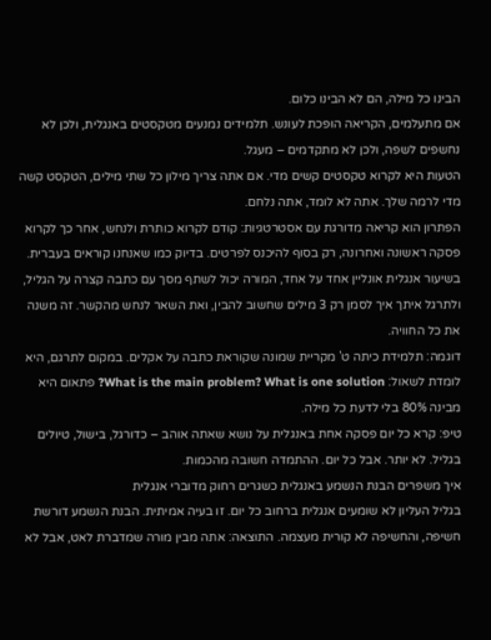הבינו כל מילה, הם לא הבינו כלום.
אם מתעלמים, הקריאה הופכת לעונש. תלמידים נמנעים מטקסטים באנגלית, ולכן לא נחשפים לשפה, ולכן לא מתקדמים – מעגל.
הטעות היא לקרוא טקסטים קשים מדי. אם אתה צריך מילון כל שתי מילים, הטקסט קשה מדי לרמה שלך. אתה לא לומד, אתה נלחם.
הפתרון הוא קריאה מדורגת עם אסטרטגיות: קודם לקרוא כותרת ולנחש, אחר כך לקרוא פסקה ראשונה ואחרונה, רק בסוף להיכנס לפרטים. בדיוק כמו שאנחנו קוראים בעברית.
בשיעור אנגלית אונליין אחד על אחד, המורה יכול לשתף מסך עם כתבה קצרה על הגליל, ולתרגל איתך איך לסמן רק 3 מילים שחשוב להבין, ואת השאר לנחש מהקשר. זה משנה את כל החוויה.
דוגמה: תלמידת כיתה ט' מקריית שמונה שקוראת כתבה על אקלים. במקום לתרגם, היא לומדת לשאול: What is the main problem? What is one solution? פתאום היא מבינה 80% בלי לדעת כל מילה.
טיפ: קרא כל יום פסקה אחת באנגלית על נושא שאתה אוהב – כדורגל, בישול, טיולים בגליל. לא יותר. אבל כל יום. ההתמדה חשובה מהכמות.
איך משפרים הבנת הנשמע באנגלית כשגרים רחוק מדוברי אנגלית
בגליל העליון לא שומעים אנגלית ברחוב כל יום. זו בעיה אמיתית. הבנת הנשמע דורשת חשיפה, והחשיפה לא קורית מעצמה. התוצאה: אתה מבין מורה שמדברת לאט, אבל לא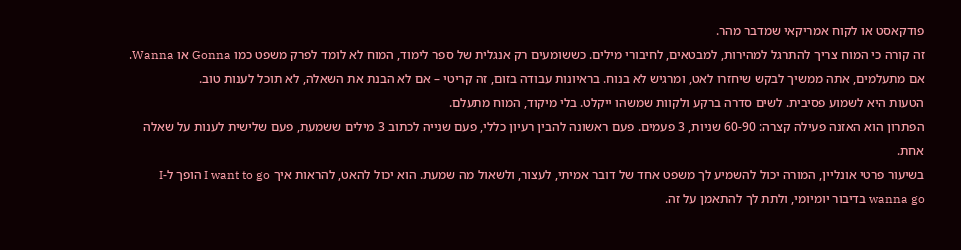פודקאסט או לקוח אמריקאי שמדבר מהר.
זה קורה כי המוח צריך להתרגל למהירות, למבטאים, לחיבורי מילים. כששומעים רק אנגלית של ספר לימוד, המוח לא לומד לפרק משפט כמו Gonna או Wanna.
אם מתעלמים, אתה ממשיך לבקש שיחזרו לאט, ומרגיש לא בנוח. בראיונות עבודה בזום, זה קריטי – אם לא הבנת את השאלה, לא תוכל לענות טוב.
הטעות היא לשמוע פסיבית. לשים סדרה ברקע ולקוות שמשהו ייקלט. בלי מיקוד, המוח מתעלם.
הפתרון הוא האזנה פעילה קצרה: 60-90 שניות, 3 פעמים. פעם ראשונה להבין רעיון כללי, פעם שנייה לכתוב 3 מילים ששמעת, פעם שלישית לענות על שאלה אחת.
בשיעור פרטי אונליין, המורה יכול להשמיע לך משפט אחד של דובר אמיתי, לעצור, ולשאול מה שמעת. הוא יכול להאט, להראות איך I want to go הופך ל-I wanna go בדיבור יומיומי, ולתת לך להתאמן על זה.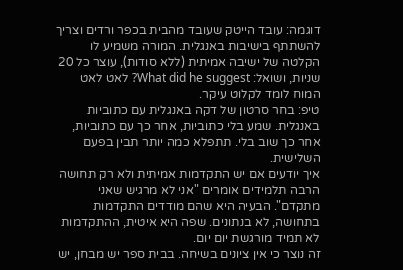דוגמה: עובד הייטק שעובד מהבית בכפר ורדים וצריך להשתתף בישיבות באנגלית. המורה משמיע לו הקלטה של ישיבה אמיתית (ללא סודות), עוצר כל 20 שניות, ושואל: What did he suggest? לאט לאט המוח לומד לקלוט עיקר.
טיפ: בחר סרטון של דקה באנגלית עם כתוביות באנגלית. שמע בלי כתוביות, אחר כך עם כתוביות, אחר כך שוב בלי. תתפלא כמה יותר תבין בפעם השלישית.
איך יודעים אם יש התקדמות אמיתית ולא רק תחושה
הרבה תלמידים אומרים "אני לא מרגיש שאני מתקדם". הבעיה היא שהם מודדים התקדמות בתחושה, לא בנתונים. שפה היא איטית, ההתקדמות לא תמיד מורגשת יום יום.
זה נוצר כי אין ציונים בשיחה. בבית ספר יש מבחן, יש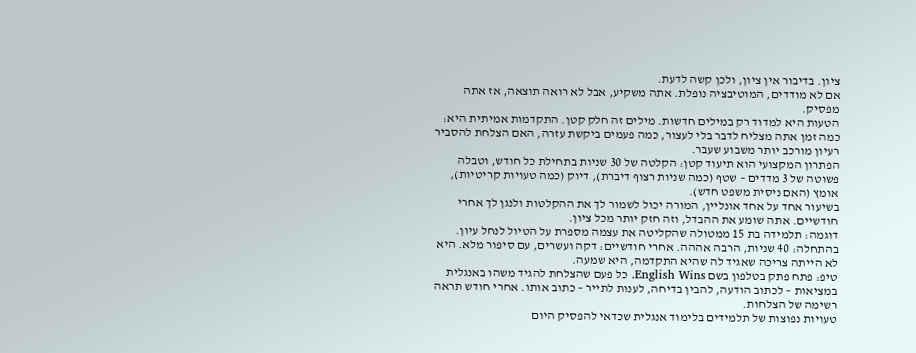ציון. בדיבור אין ציון, ולכן קשה לדעת.
אם לא מודדים, המוטיבציה נופלת. אתה משקיע, אבל לא רואה תוצאה, אז אתה מפסיק.
הטעות היא למדוד רק במילים חדשות. מילים זה חלק קטן. התקדמות אמיתית היא: כמה זמן אתה מצליח לדבר בלי לעצור, כמה פעמים ביקשת עזרה, האם הצלחת להסביר רעיון מורכב יותר משבוע שעבר.
הפתרון המקצועי הוא תיעוד קטן: הקלטה של 30 שניות בתחילת כל חודש, וטבלה פשוטה של 3 מדדים – שטף (כמה שניות רצוף דיברת), דיוק (כמה טעויות קריטיות), אומץ (האם ניסית משפט חדש).
בשיעור אחד על אחד אונליין, המורה יכול לשמור לך את ההקלטות ולנגן לך אחרי חודשיים. אתה שומע את ההבדל, וזה חזק יותר מכל ציון.
דוגמה: תלמידה בת 15 ממטולה שהקליטה את עצמה מספרת על הטיול לנחל עיון. בהתחלה: 40 שניות, הרבה אההה. אחרי חודשיים: דקה ועשרים, עם סיפור מלא. היא לא הייתה צריכה שאגיד לה שהיא התקדמה, היא שמעה.
טיפ: פתח פתק בטלפון בשם English Wins. כל פעם שהצלחת להגיד משהו באנגלית במציאות – לכתוב הודעה, להבין בדיחה, לענות לתייר – כתוב אותו. אחרי חודש תראה רשימה של הצלחות.
טעויות נפוצות של תלמידים בלימוד אנגלית שכדאי להפסיק היום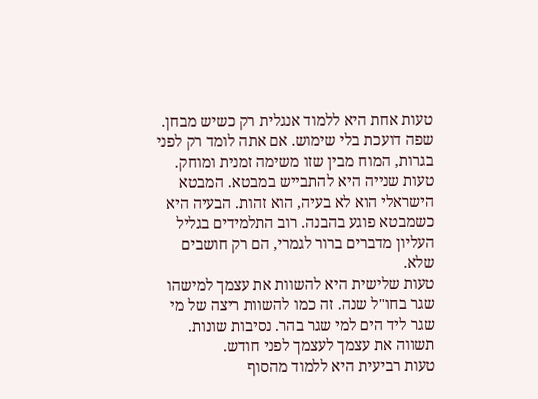טעות אחת היא ללמוד אנגלית רק כשיש מבחן. שפה דועכת בלי שימוש. אם אתה לומד רק לפני בגרות, המוח מבין שזו משימה זמנית ומוחק.
טעות שנייה היא להתבייש במבטא. המבטא הישראלי הוא לא בעיה, הוא זהות. הבעיה היא כשמבטא פוגע בהבנה. רוב התלמידים בגליל העליון מדברים ברור לגמרי, הם רק חושבים שלא.
טעות שלישית היא להשוות את עצמך למישהו שגר בחו"ל שנה. זה כמו להשוות ריצה של מי שגר ליד הים למי שגר בהר. נסיבות שונות. תשווה את עצמך לעצמך לפני חודש.
טעות רביעית היא ללמוד מהסוף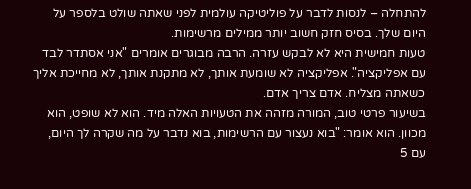להתחלה – לנסות לדבר על פוליטיקה עולמית לפני שאתה שולט בלספר על היום שלך. בסיס חזק חשוב יותר ממילים מרשימות.
טעות חמישית היא לא לבקש עזרה. הרבה מבוגרים אומרים "אני אסתדר לבד עם אפליקציה". אפליקציה לא שומעת אותך, לא מתקנת אותך, לא מחייכת אליך כשאתה מצליח. אדם צריך אדם.
בשיעור פרטי טוב, המורה מזהה את הטעויות האלה מיד. הוא לא שופט, הוא מכוון. הוא אומר: "בוא נעצור עם הרשימות, בוא נדבר על מה שקרה לך היום, עם 5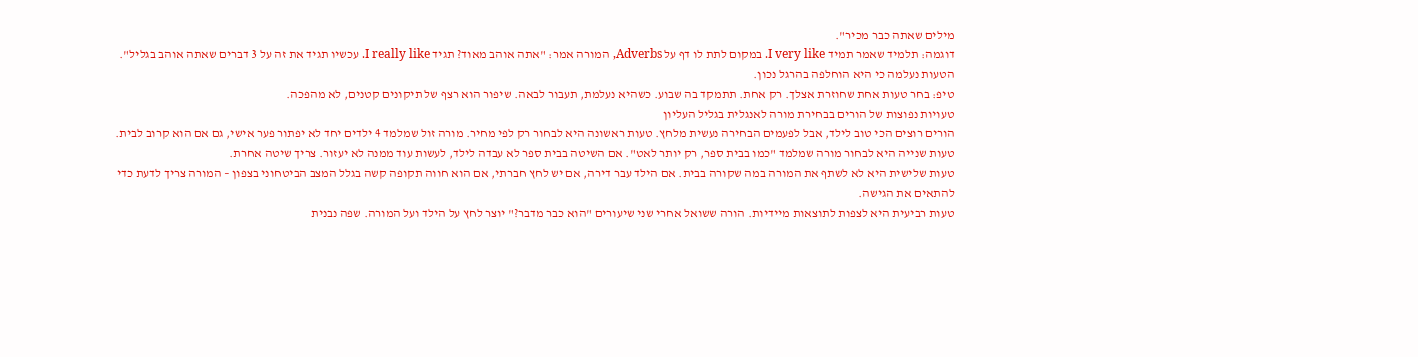מילים שאתה כבר מכיר".
דוגמה: תלמיד שאמר תמיד I very like. במקום לתת לו דף על Adverbs, המורה אמר: "אתה אוהב מאוד? תגיד I really like. עכשיו תגיד את זה על 3 דברים שאתה אוהב בגליל". הטעות נעלמה כי היא הוחלפה בהרגל נכון.
טיפ: בחר טעות אחת שחוזרת אצלך. רק אחת. תתמקד בה שבוע. כשהיא נעלמת, תעבור לבאה. שיפור הוא רצף של תיקונים קטנים, לא מהפכה.
טעויות נפוצות של הורים בבחירת מורה לאנגלית בגליל העליון
הורים רוצים הכי טוב לילד, אבל לפעמים הבחירה נעשית מלחץ. טעות ראשונה היא לבחור רק לפי מחיר. מורה זול שמלמד 4 ילדים יחד לא יפתור פער אישי, גם אם הוא קרוב לבית.
טעות שנייה היא לבחור מורה שמלמד "כמו בבית ספר, רק יותר לאט". אם השיטה בבית ספר לא עבדה לילד, לעשות עוד ממנה לא יעזור. צריך שיטה אחרת.
טעות שלישית היא לא לשתף את המורה במה שקורה בבית. אם הילד עבר דירה, אם יש לחץ חברתי, אם הוא חווה תקופה קשה בגלל המצב הביטחוני בצפון – המורה צריך לדעת כדי להתאים את הגישה.
טעות רביעית היא לצפות לתוצאות מיידיות. הורה ששואל אחרי שני שיעורים "הוא כבר מדבר?" יוצר לחץ על הילד ועל המורה. שפה נבנית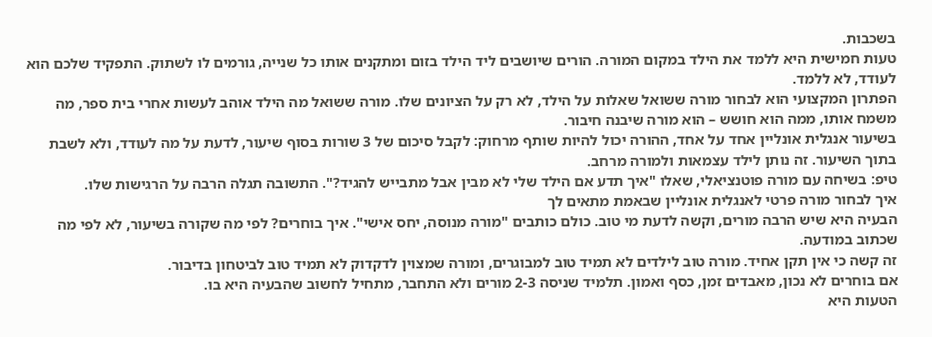בשכבות.
טעות חמישית היא ללמד את הילד במקום המורה. הורים שיושבים ליד הילד בזום ומתקנים אותו כל שנייה, גורמים לו לשתוק. התפקיד שלכם הוא לעודד, לא ללמד.
הפתרון המקצועי הוא לבחור מורה ששואל שאלות על הילד, לא רק על הציונים שלו. מורה ששואל מה הילד אוהב לעשות אחרי בית ספר, מה משמח אותו, ממה הוא חושש – הוא מורה שיבנה חיבור.
בשיעור אנגלית אונליין אחד על אחד, ההורה יכול להיות שותף מרחוק: לקבל סיכום של 3 שורות בסוף שיעור, לדעת על מה לעודד, ולא לשבת בתוך השיעור. זה נותן לילד עצמאות ולמורה מרחב.
טיפ: בשיחה עם מורה פוטנציאלי, שאלו "איך תדע אם הילד שלי לא מבין אבל מתבייש להגיד?". התשובה תגלה הרבה על הרגישות שלו.
איך לבחור מורה פרטי לאנגלית אונליין שבאמת מתאים לך
הבעיה היא שיש הרבה מורים, וקשה לדעת מי טוב. כולם כותבים "מורה מנוסה, יחס אישי". איך בוחרים? לפי מה שקורה בשיעור, לא לפי מה שכתוב במודעה.
זה קשה כי אין תקן אחיד. מורה טוב לילדים לא תמיד טוב למבוגרים, ומורה שמצוין לדקדוק לא תמיד טוב לביטחון בדיבור.
אם בוחרים לא נכון, מאבדים זמן, כסף ואמון. תלמיד שניסה 2-3 מורים ולא התחבר, מתחיל לחשוב שהבעיה היא בו.
הטעות היא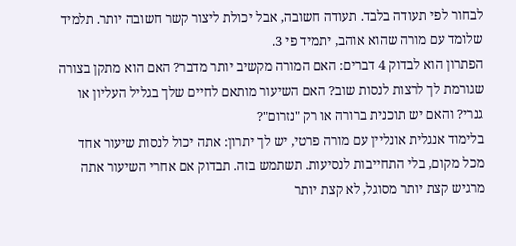לבחור לפי תעודה בלבד. תעודה חשובה, אבל יכולת ליצור קשר חשובה יותר. תלמיד שלומד עם מורה שהוא אוהב, יתמיד פי 3.
הפתרון הוא לבדוק 4 דברים: האם המורה מקשיב יותר מדבר? האם הוא מתקן בצורה שגורמת לך לרצות לנסות שוב? האם השיעור מותאם לחיים שלך בגליל העליון או גנרי? והאם יש תוכנית ברורה או רק "נזרום"?
בלימוד אנגלית אונליין עם מורה פרטי, יש לך יתרון: אתה יכול לנסות שיעור אחד מכל מקום, בלי התחייבות לנסיעות. תשתמש בזה. תבדוק אם אחרי השיעור אתה מרגיש קצת יותר מסוגל, לא קצת יותר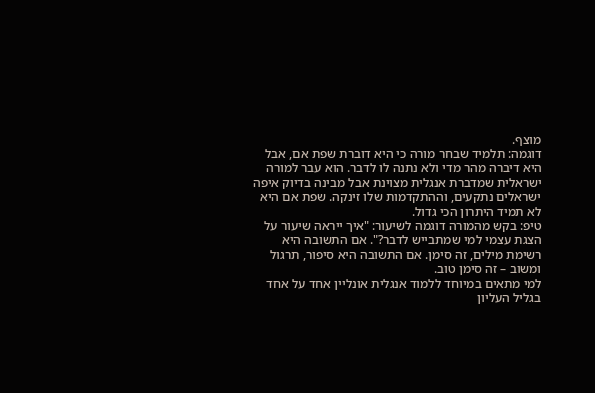מוצף.
דוגמה: תלמיד שבחר מורה כי היא דוברת שפת אם, אבל היא דיברה מהר מדי ולא נתנה לו לדבר. הוא עבר למורה ישראלית שמדברת אנגלית מצוינת אבל מבינה בדיוק איפה ישראלים נתקעים, וההתקדמות שלו זינקה. שפת אם היא לא תמיד היתרון הכי גדול.
טיפ: בקש מהמורה דוגמה לשיעור: "איך ייראה שיעור על הצגת עצמי למי שמתבייש לדבר?". אם התשובה היא רשימת מילים, זה סימן. אם התשובה היא סיפור, תרגול ומשוב – זה סימן טוב.
למי מתאים במיוחד ללמוד אנגלית אונליין אחד על אחד בגליל העליון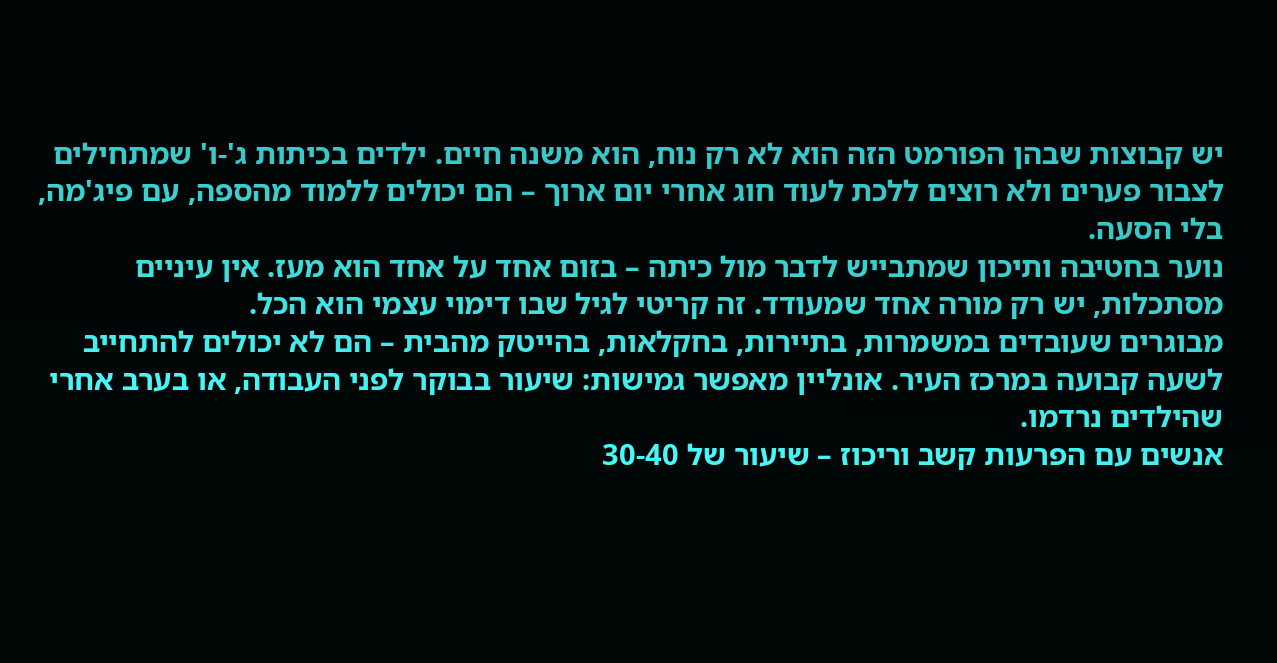יש קבוצות שבהן הפורמט הזה הוא לא רק נוח, הוא משנה חיים. ילדים בכיתות ג'-ו' שמתחילים לצבור פערים ולא רוצים ללכת לעוד חוג אחרי יום ארוך – הם יכולים ללמוד מהספה, עם פיג'מה, בלי הסעה.
נוער בחטיבה ותיכון שמתבייש לדבר מול כיתה – בזום אחד על אחד הוא מעז. אין עיניים מסתכלות, יש רק מורה אחד שמעודד. זה קריטי לגיל שבו דימוי עצמי הוא הכל.
מבוגרים שעובדים במשמרות, בתיירות, בחקלאות, בהייטק מהבית – הם לא יכולים להתחייב לשעה קבועה במרכז העיר. אונליין מאפשר גמישות: שיעור בבוקר לפני העבודה, או בערב אחרי שהילדים נרדמו.
אנשים עם הפרעות קשב וריכוז – שיעור של 30-40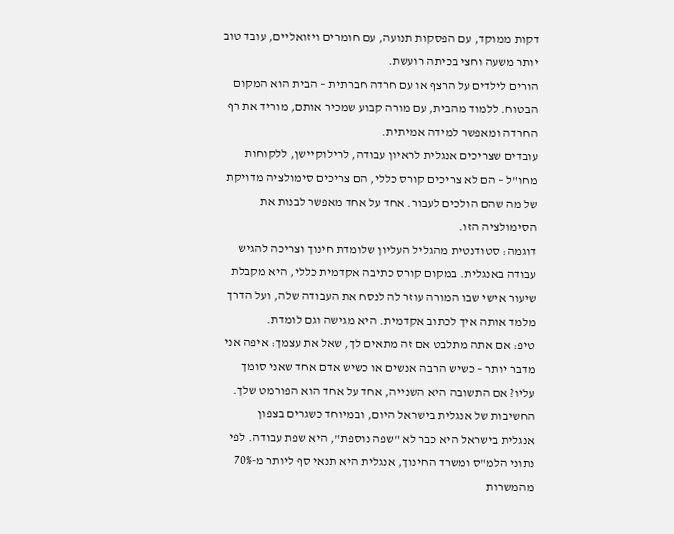דקות ממוקד, עם הפסקות תנועה, עם חומרים ויזואליים, עובד טוב יותר משעה וחצי בכיתה רועשת.
הורים לילדים על הרצף או עם חרדה חברתית – הבית הוא המקום הבטוח. ללמוד מהבית, עם מורה קבוע שמכיר אותם, מוריד את רף החרדה ומאפשר למידה אמיתית.
עובדים שצריכים אנגלית לראיון עבודה, לרילוקיישן, ללקוחות מחו"ל – הם לא צריכים קורס כללי, הם צריכים סימולציה מדויקת של מה שהם הולכים לעבור. אחד על אחד מאפשר לבנות את הסימולציה הזו.
דוגמה: סטודנטית מהגליל העליון שלומדת חינוך וצריכה להגיש עבודה באנגלית. במקום קורס כתיבה אקדמית כללי, היא מקבלת שיעור אישי שבו המורה עוזר לה לנסח את העבודה שלה, ועל הדרך מלמד אותה איך לכתוב אקדמית. היא מגישה וגם לומדת.
טיפ: אם אתה מתלבט אם זה מתאים לך, שאל את עצמך: איפה אני מדבר יותר – כשיש הרבה אנשים או כשיש אדם אחד שאני סומך עליו? אם התשובה היא השנייה, אחד על אחד הוא הפורמט שלך.
החשיבות של אנגלית בישראל היום, ובמיוחד כשגרים בצפון
אנגלית בישראל היא כבר לא "שפה נוספת", היא שפת עבודה. לפי נתוני הלמ"ס ומשרד החינוך, אנגלית היא תנאי סף ליותר מ-70% מהמשרות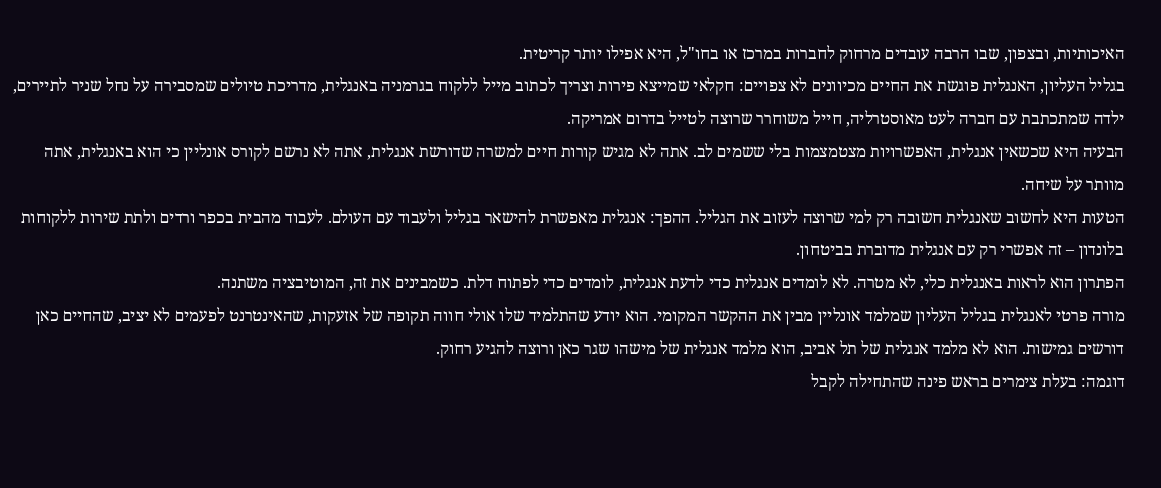האיכותיות, ובצפון, שבו הרבה עובדים מרחוק לחברות במרכז או בחו"ל, היא אפילו יותר קריטית.
בגליל העליון, האנגלית פוגשת את החיים מכיוונים לא צפויים: חקלאי שמייצא פירות וצריך לכתוב מייל ללקוח בגרמניה באנגלית, מדריכת טיולים שמסבירה על נחל שניר לתיירים, ילדה שמתכתבת עם חברה לעט מאוסטרליה, חייל משוחרר שרוצה לטייל בדרום אמריקה.
הבעיה היא שכשאין אנגלית, האפשרויות מצטמצמות בלי ששמים לב. אתה לא מגיש קורות חיים למשרה שדורשת אנגלית, אתה לא נרשם לקורס אונליין כי הוא באנגלית, אתה מוותר על שיחה.
הטעות היא לחשוב שאנגלית חשובה רק למי שרוצה לעזוב את הגליל. ההפך: אנגלית מאפשרת להישאר בגליל ולעבוד עם העולם. לעבוד מהבית בכפר ורדים ולתת שירות ללקוחות בלונדון – זה אפשרי רק עם אנגלית מדוברת בביטחון.
הפתרון הוא לראות באנגלית כלי, לא מטרה. לא לומדים אנגלית כדי לדעת אנגלית, לומדים כדי לפתוח דלת. כשמבינים את זה, המוטיבציה משתנה.
מורה פרטי לאנגלית בגליל העליון שמלמד אונליין מבין את ההקשר המקומי. הוא יודע שהתלמיד שלו אולי חווה תקופה של אזעקות, שהאינטרנט לפעמים לא יציב, שהחיים כאן דורשים גמישות. הוא לא מלמד אנגלית של תל אביב, הוא מלמד אנגלית של מישהו שגר כאן ורוצה להגיע רחוק.
דוגמה: בעלת צימרים בראש פינה שהתחילה לקבל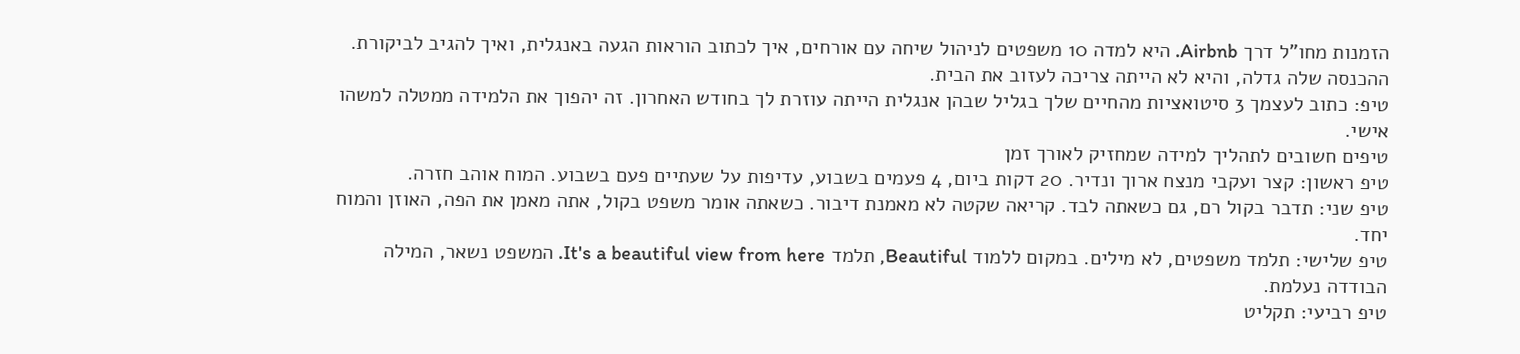הזמנות מחו"ל דרך Airbnb. היא למדה 10 משפטים לניהול שיחה עם אורחים, איך לכתוב הוראות הגעה באנגלית, ואיך להגיב לביקורת. ההכנסה שלה גדלה, והיא לא הייתה צריכה לעזוב את הבית.
טיפ: כתוב לעצמך 3 סיטואציות מהחיים שלך בגליל שבהן אנגלית הייתה עוזרת לך בחודש האחרון. זה יהפוך את הלמידה ממטלה למשהו אישי.
טיפים חשובים לתהליך למידה שמחזיק לאורך זמן
טיפ ראשון: קצר ועקבי מנצח ארוך ונדיר. 20 דקות ביום, 4 פעמים בשבוע, עדיפות על שעתיים פעם בשבוע. המוח אוהב חזרה.
טיפ שני: תדבר בקול רם, גם כשאתה לבד. קריאה שקטה לא מאמנת דיבור. כשאתה אומר משפט בקול, אתה מאמן את הפה, האוזן והמוח יחד.
טיפ שלישי: תלמד משפטים, לא מילים. במקום ללמוד Beautiful, תלמד It's a beautiful view from here. המשפט נשאר, המילה הבודדה נעלמת.
טיפ רביעי: תקליט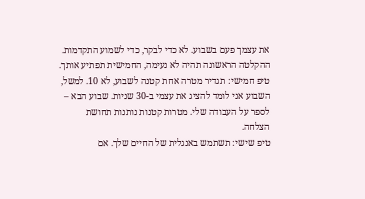את עצמך פעם בשבוע. לא כדי לבקר, כדי לשמוע התקדמות. ההקלטה הראשונה תהיה לא נעימה, החמישית תפתיע אותך.
טיפ חמישי: תגדיר מטרה אחת קטנה לשבוע, לא 10. למשל, השבוע אני לומד להציג את עצמי ב-30 שניות. שבוע הבא – לספר על העבודה שלי. מטרות קטנות נותנות תחושת הצלחה.
טיפ שישי: תשתמש באנגלית של החיים שלך. אם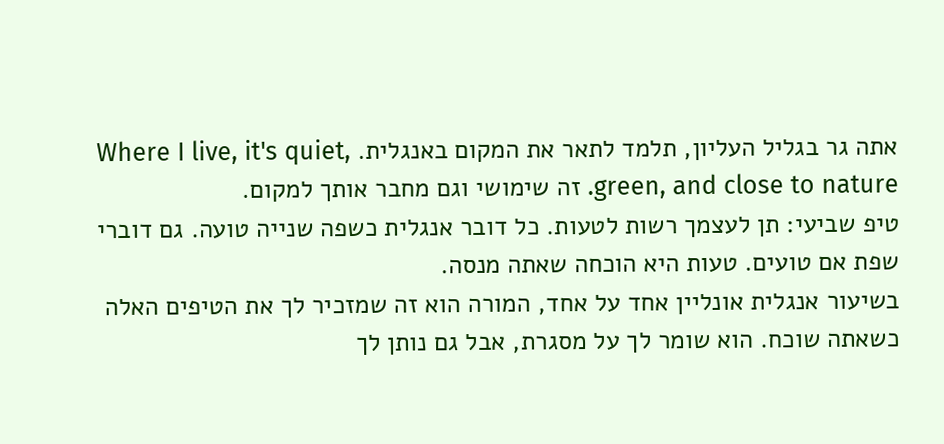אתה גר בגליל העליון, תלמד לתאר את המקום באנגלית. Where I live, it's quiet, green, and close to nature. זה שימושי וגם מחבר אותך למקום.
טיפ שביעי: תן לעצמך רשות לטעות. כל דובר אנגלית כשפה שנייה טועה. גם דוברי שפת אם טועים. טעות היא הוכחה שאתה מנסה.
בשיעור אנגלית אונליין אחד על אחד, המורה הוא זה שמזכיר לך את הטיפים האלה כשאתה שוכח. הוא שומר לך על מסגרת, אבל גם נותן לך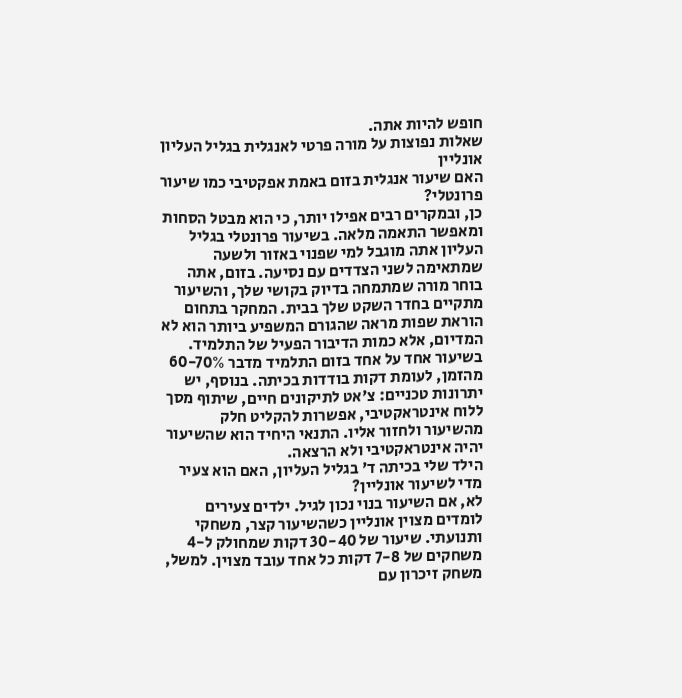חופש להיות אתה.
שאלות נפוצות על מורה פרטי לאנגלית בגליל העליון אונליין
האם שיעור אנגלית בזום באמת אפקטיבי כמו שיעור פרונטלי?
כן, ובמקרים רבים אפילו יותר, כי הוא מבטל הסחות ומאפשר התאמה מלאה. בשיעור פרונטלי בגליל העליון אתה מוגבל למי שפנוי באזור ולשעה שמתאימה לשני הצדדים עם נסיעה. בזום, אתה בוחר מורה שמתמחה בדיוק בקושי שלך, והשיעור מתקיים בחדר השקט שלך בבית. המחקר בתחום הוראת שפות מראה שהגורם המשפיע ביותר הוא לא המדיום, אלא כמות הדיבור הפעיל של התלמיד. בשיעור אחד על אחד בזום התלמיד מדבר 60-70% מהזמן, לעומת דקות בודדות בכיתה. בנוסף, יש יתרונות טכניים: צ'אט לתיקונים חיים, שיתוף מסך ללוח אינטראקטיבי, אפשרות להקליט חלק מהשיעור ולחזור אליו. התנאי היחיד הוא שהשיעור יהיה אינטראקטיבי ולא הרצאה.
הילד שלי בכיתה ד' בגליל העליון, האם הוא צעיר מדי לשיעור אונליין?
לא, אם השיעור בנוי נכון לגיל. ילדים צעירים לומדים מצוין אונליין כשהשיעור קצר, משחקי ותנועתי. שיעור של 30-40 דקות שמחולק ל-4 משחקים של 7-8 דקות כל אחד עובד מצוין. למשל, משחק זיכרון עם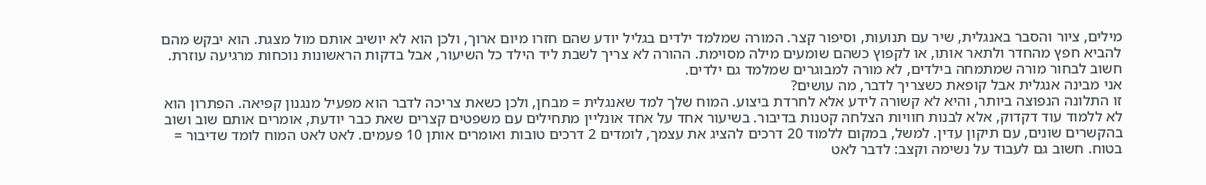מילים, ציור והסבר באנגלית, שיר עם תנועות, וסיפור קצר. המורה שמלמד ילדים בגליל יודע שהם חזרו מיום ארוך, ולכן הוא לא יושיב אותם מול מצגת. הוא יבקש מהם להביא חפץ מהחדר ולתאר אותו, או לקפוץ כשהם שומעים מילה מסוימת. ההורה לא צריך לשבת ליד הילד כל השיעור, אבל בדקות הראשונות נוכחות מרגיעה עוזרת. חשוב לבחור מורה שמתמחה בילדים, לא מורה למבוגרים שמלמד גם ילדים.
אני מבינה אנגלית אבל קופאת כשצריך לדבר, מה עושים?
זו התלונה הנפוצה ביותר, והיא לא קשורה לידע אלא לחרדת ביצוע. המוח שלך למד שאנגלית = מבחן, ולכן כשאת צריכה לדבר הוא מפעיל מנגנון קפיאה. הפתרון הוא לא ללמוד עוד דקדוק, אלא לבנות חוויות הצלחה קטנות בדיבור. בשיעור אחד על אחד אונליין מתחילים עם משפטים קצרים שאת כבר יודעת, אומרים אותם שוב ושוב בהקשרים שונים, עם תיקון עדין. למשל, במקום ללמוד 20 דרכים להציג את עצמך, לומדים 2 דרכים טובות ואומרים אותן 10 פעמים. לאט לאט המוח לומד שדיבור = בטוח. חשוב גם לעבוד על נשימה וקצב: לדבר לאט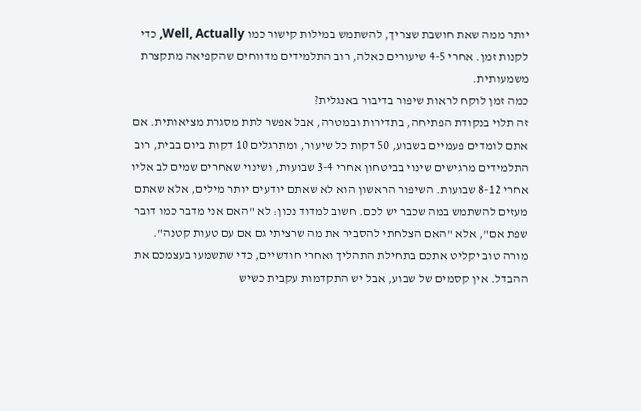יותר ממה שאת חושבת שצריך, להשתמש במילות קישור כמו Well, Actually, כדי לקנות זמן. אחרי 4-5 שיעורים כאלה, רוב התלמידים מדווחים שהקפיאה מתקצרת משמעותית.
כמה זמן לוקח לראות שיפור בדיבור באנגלית?
זה תלוי בנקודת הפתיחה, בתדירות ובמטרה, אבל אפשר לתת מסגרת מציאותית. אם אתם לומדים פעמיים בשבוע, 50 דקות כל שיעור, ומתרגלים 10 דקות ביום בבית, רוב התלמידים מרגישים שינוי בביטחון אחרי 3-4 שבועות, ושינוי שאחרים שמים לב אליו אחרי 8-12 שבועות. השיפור הראשון הוא לא שאתם יודעים יותר מילים, אלא שאתם מעזים להשתמש במה שכבר יש לכם. חשוב למדוד נכון: לא "האם אני מדבר כמו דובר שפת אם", אלא "האם הצלחתי להסביר את מה שרציתי גם אם עם טעות קטנה". מורה טוב יקליט אתכם בתחילת התהליך ואחרי חודשיים, כדי שתשמעו בעצמכם את ההבדל. אין קסמים של שבוע, אבל יש התקדמות עקבית כשיש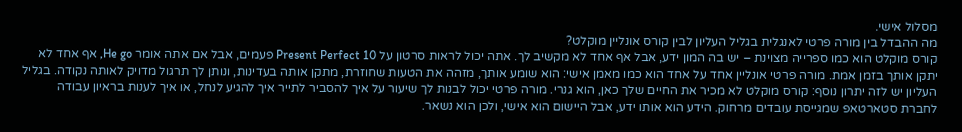מסלול אישי.
מה ההבדל בין מורה פרטי לאנגלית בגליל העליון לבין קורס אונליין מוקלט?
קורס מוקלט הוא כמו ספרייה מצוינת – יש בה המון ידע, אבל אף אחד לא מקשיב לך. אתה יכול לראות סרטון על Present Perfect 10 פעמים, אבל אם אתה אומר He go, אף אחד לא יתקן אותך בזמן אמת. מורה פרטי אונליין אחד על אחד הוא כמו מאמן אישי: הוא שומע אותך, מזהה את הטעות שחוזרת, מתקן אותה בעדינות, ונותן לך תרגול מדויק לאותה נקודה. בגליל העליון יש לזה יתרון נוסף: קורס מוקלט לא מכיר את החיים שלך כאן, הוא גנרי. מורה פרטי יכול לבנות לך שיעור על איך להסביר לתייר איך להגיע לנחל, או איך לענות בראיון עבודה לחברת סטארטאפ שמגייסת עובדים מרחוק. הידע הוא אותו ידע, אבל היישום הוא אישי, ולכן הוא נשאר.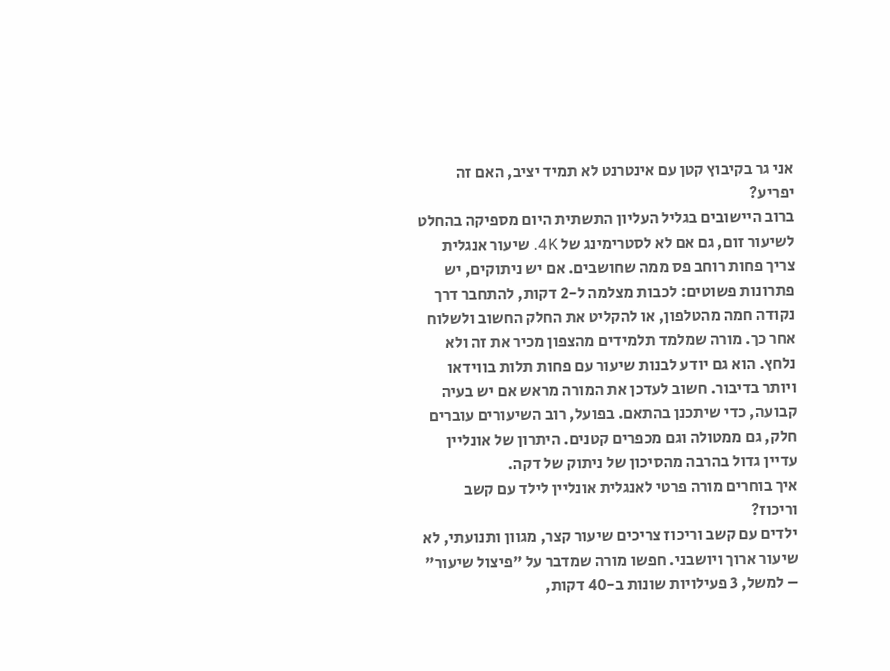אני גר בקיבוץ קטן עם אינטרנט לא תמיד יציב, האם זה יפריע?
ברוב היישובים בגליל העליון התשתית היום מספיקה בהחלט לשיעור זום, גם אם לא לסטרימינג של 4K. שיעור אנגלית צריך פחות רוחב פס ממה שחושבים. אם יש ניתוקים, יש פתרונות פשוטים: לכבות מצלמה ל-2 דקות, להתחבר דרך נקודה חמה מהטלפון, או להקליט את החלק החשוב ולשלוח אחר כך. מורה שמלמד תלמידים מהצפון מכיר את זה ולא נלחץ. הוא גם יודע לבנות שיעור עם פחות תלות בווידאו ויותר בדיבור. חשוב לעדכן את המורה מראש אם יש בעיה קבועה, כדי שיתכנן בהתאם. בפועל, רוב השיעורים עוברים חלק, גם ממטולה וגם מכפרים קטנים. היתרון של אונליין עדיין גדול בהרבה מהסיכון של ניתוק של דקה.
איך בוחרים מורה פרטי לאנגלית אונליין לילד עם קשב וריכוז?
ילדים עם קשב וריכוז צריכים שיעור קצר, מגוון ותנועתי, לא שיעור ארוך ויושבני. חפשו מורה שמדבר על "פיצול שיעור" – למשל, 3 פעילויות שונות ב-40 דקות,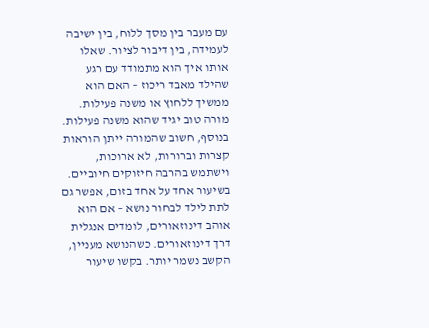עם מעבר בין מסך ללוח, בין ישיבה לעמידה, בין דיבור לציור. שאלו אותו איך הוא מתמודד עם רגע שהילד מאבד ריכוז – האם הוא ממשיך ללחוץ או משנה פעילות. מורה טוב יגיד שהוא משנה פעילות. בנוסף, חשוב שהמורה ייתן הוראות קצרות וברורות, לא ארוכות, וישתמש בהרבה חיזוקים חיוביים. בשיעור אחד על אחד בזום, אפשר גם לתת לילד לבחור נושא – אם הוא אוהב דינוזאורים, לומדים אנגלית דרך דינוזאורים. כשהנושא מעניין, הקשב נשמר יותר. בקשו שיעור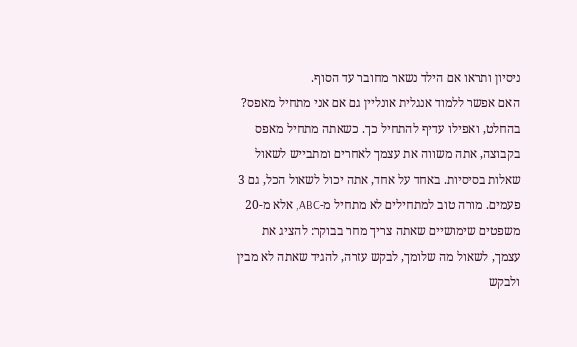ניסיון ותראו אם הילד נשאר מחובר עד הסוף.
האם אפשר ללמוד אנגלית אונליין גם אם אני מתחיל מאפס?
בהחלט, ואפילו עדיף להתחיל כך. כשאתה מתחיל מאפס בקבוצה, אתה משווה את עצמך לאחרים ומתבייש לשאול שאלות בסיסיות. באחד על אחד, אתה יכול לשאול הכל, גם 3 פעמים. מורה טוב למתחילים לא מתחיל מ-ABC, אלא מ-20 משפטים שימושיים שאתה צריך מחר בבוקר: להציג את עצמך, לשאול מה שלומך, לבקש עזרה, להגיד שאתה לא מבין ולבקש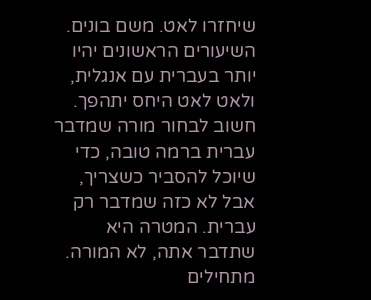שיחזרו לאט. משם בונים. השיעורים הראשונים יהיו יותר בעברית עם אנגלית, ולאט לאט היחס יתהפך. חשוב לבחור מורה שמדבר עברית ברמה טובה, כדי שיוכל להסביר כשצריך, אבל לא כזה שמדבר רק עברית. המטרה היא שתדבר אתה, לא המורה. מתחילים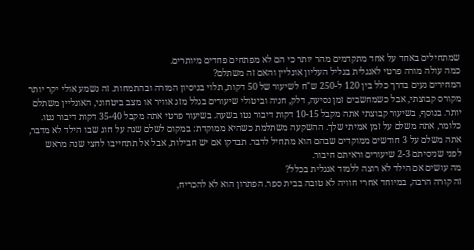שמתחילים באחד על אחד מתקדמים מהר יותר כי הם לא מפתחים פחדים מיותרים.
כמה עולה מורה פרטי לאנגלית בגליל העליון אונליין והאם זה משתלם?
המחירים נעים בדרך כלל בין 120 ל-250 ש"ח לשיעור של 50 דקות, תלוי בניסיון המורה ובהתמחות. זה נשמע אולי יקר יותר מקורס קבוצתי, אבל כשמחשבים זמן נסיעה, דלק, חניה וביטולי שיעורים בגלל מזג אוויר או מצב ביטחוני, האונליין משתלם יותר. בנוסף, בשיעור קבוצתי אתה מקבל 10-15 דקות דיבור נטו בשעה. בשיעור פרטי אתה מקבל 35-40 דקות דיבור נטו. כלומר, אתה משלם על זמן אמיתי שלך. ההשקעה משתלמת כשהיא ממוקדת: במקום לשלם שנה על חוג שבו הילד לא מדבר, אתה משלם על 3 חודשים ממוקדים שבהם הוא מתחיל לדבר. תבדקו אם יש חבילות, אבל אל תתחייבו לחצי שנה מראש לפני שניסיתם 2-3 שיעורים וראיתם חיבור.
מה עושים אם הילד לא רוצה ללמוד אנגלית בכלל?
זה קורה הרבה, במיוחד אחרי חוויה לא טובה בבית ספר. הפתרון הוא לא להכריח,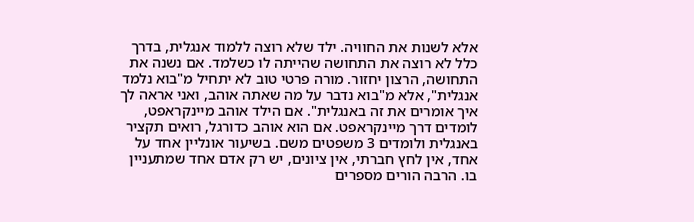אלא לשנות את החוויה. ילד שלא רוצה ללמוד אנגלית, בדרך כלל לא רוצה את התחושה שהייתה לו כשלמד. אם נשנה את התחושה, הרצון יחזור. מורה פרטי טוב לא יתחיל מ"בוא נלמד אנגלית", אלא מ"בוא נדבר על מה שאתה אוהב, ואני אראה לך איך אומרים את זה באנגלית". אם הילד אוהב מיינקראפט, לומדים דרך מיינקראפט. אם הוא אוהב כדורגל, רואים תקציר באנגלית ולומדים 3 משפטים משם. בשיעור אונליין אחד על אחד, אין לחץ חברתי, אין ציונים, יש רק אדם אחד שמתעניין בו. הרבה הורים מספרים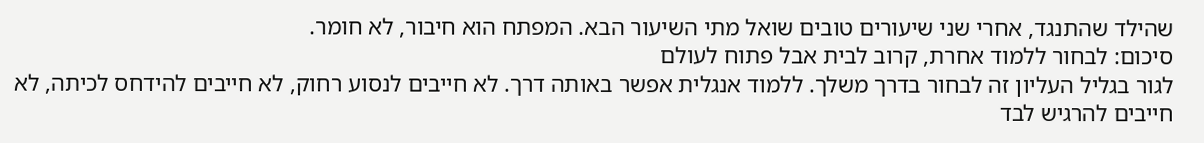שהילד שהתנגד, אחרי שני שיעורים טובים שואל מתי השיעור הבא. המפתח הוא חיבור, לא חומר.
סיכום: לבחור ללמוד אחרת, קרוב לבית אבל פתוח לעולם
לגור בגליל העליון זה לבחור בדרך משלך. ללמוד אנגלית אפשר באותה דרך. לא חייבים לנסוע רחוק, לא חייבים להידחס לכיתה, לא חייבים להרגיש לבד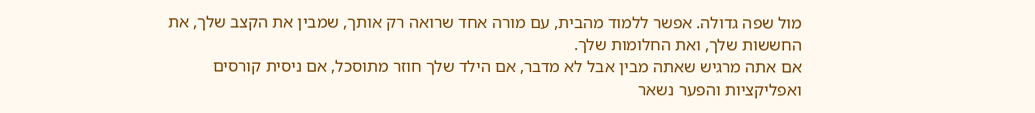מול שפה גדולה. אפשר ללמוד מהבית, עם מורה אחד שרואה רק אותך, שמבין את הקצב שלך, את החששות שלך, ואת החלומות שלך.
אם אתה מרגיש שאתה מבין אבל לא מדבר, אם הילד שלך חוזר מתוסכל, אם ניסית קורסים ואפליקציות והפער נשאר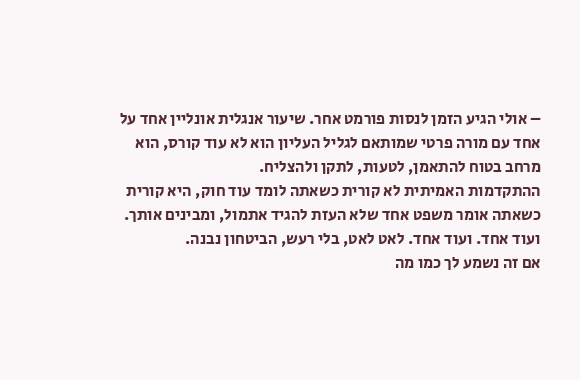– אולי הגיע הזמן לנסות פורמט אחר. שיעור אנגלית אונליין אחד על אחד עם מורה פרטי שמותאם לגליל העליון הוא לא עוד קורס, הוא מרחב בטוח להתאמן, לטעות, לתקן ולהצליח.
ההתקדמות האמיתית לא קורית כשאתה לומד עוד חוק, היא קורית כשאתה אומר משפט אחד שלא העזת להגיד אתמול, ומבינים אותך. ועוד אחד. ועוד אחד. לאט לאט, בלי רעש, הביטחון נבנה.
אם זה נשמע לך כמו מה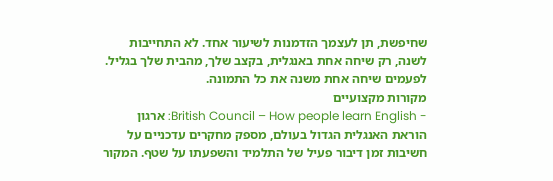שחיפשת, תן לעצמך הזדמנות לשיעור אחד. לא התחייבות לשנה, רק שיחה אחת באנגלית, בקצב שלך, מהבית שלך בגליל. לפעמים שיחה אחת משנה את כל התמונה.
מקורות מקצועיים
- British Council – How people learn English: ארגון הוראת האנגלית הגדול בעולם, מספק מחקרים עדכניים על חשיבות זמן דיבור פעיל של התלמיד והשפעתו על שטף. המקור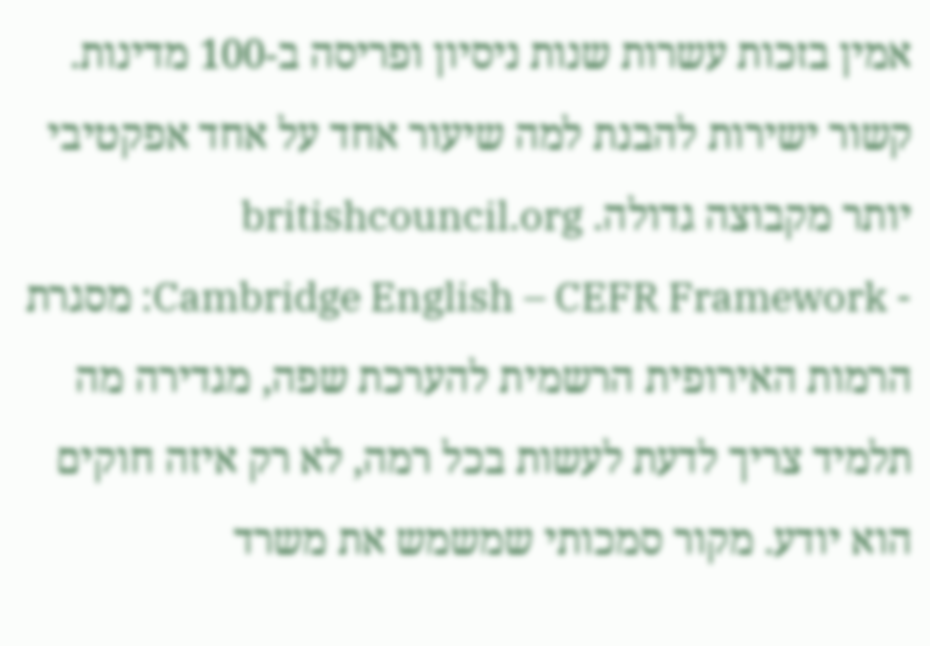אמין בזכות עשרות שנות ניסיון ופריסה ב-100 מדינות. קשור ישירות להבנת למה שיעור אחד על אחד אפקטיבי יותר מקבוצה גדולה. britishcouncil.org
- Cambridge English – CEFR Framework: מסגרת הרמות האירופית הרשמית להערכת שפה, מגדירה מה תלמיד צריך לדעת לעשות בכל רמה, לא רק איזה חוקים הוא יודע. מקור סמכותי שמשמש את משרד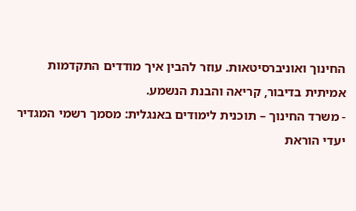החינוך ואוניברסיטאות. עוזר להבין איך מודדים התקדמות אמיתית בדיבור, קריאה והבנת הנשמע.
- משרד החינוך – תוכנית לימודים באנגלית: מסמך רשמי המגדיר יעדי הוראת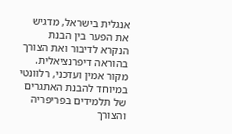אנגלית בישראל, מדגיש את הפער בין הבנת הנקרא לדיבור ואת הצורך בהוראה דיפרנציאלית. מקור אמין ועדכני, רלוונטי במיוחד להבנת האתגרים של תלמידים בפריפריה והצורך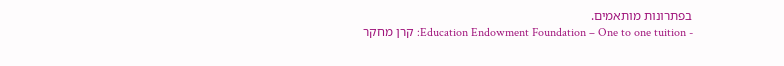בפתרונות מותאמים.
- Education Endowment Foundation – One to one tuition: קרן מחקר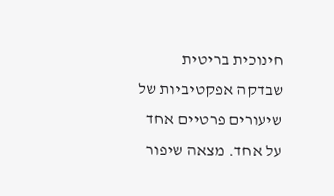חינוכית בריטית שבדקה אפקטיביות של שיעורים פרטיים אחד על אחד. מצאה שיפור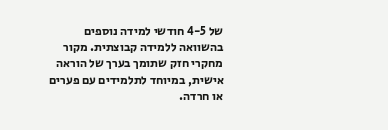של 4-5 חודשי למידה נוספים בהשוואה ללמידה קבוצתית. מקור מחקרי חזק שתומך בערך של הוראה אישית, במיוחד לתלמידים עם פערים או חרדה.